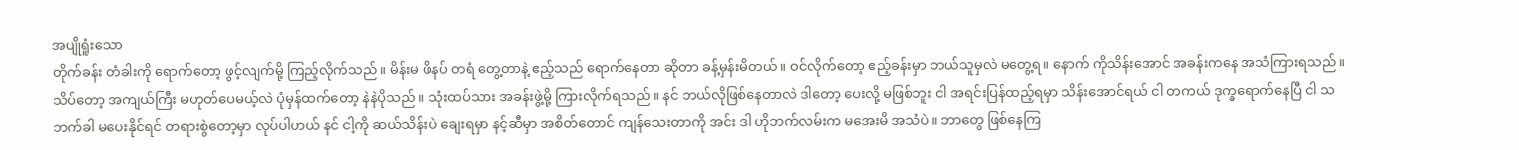အပျိုရူံးသော
တိုက်ခန်း တံခါးကို ရောက်တော့ ဖွင့်လျက်မို့ ကြည့်လိုက်သည်။ မိန်းမ ဖိနပ် တရံ တွေ့တာနဲ့ ဧည့်သည် ရောက်နေတာ ဆိုတာ ခန့်မှန်းမိတယ်။ ဝင်လိုက်တော့ ဧည့်ခန်းမှာ ဘယ်သူမှလဲ မတွေ့ရ။ နောက် ကိုသိန်းအောင် အခန်းကနေ အသံကြားရသည်။ သိပ်တော့ အကျယ်ကြီး မဟုတ်ပေမယ့်လဲ ပုံမှန်ထက်တော့ နဲနဲပိုသည်။ သုံးထပ်သား အခန်းဖွဲ့မို့ ကြားလိုက်ရသည်။ နင် ဘယ်လိုဖြစ်နေတာလဲ ဒါတော့ ပေးလို့ မဖြစ်ဘူး ငါ အရင်းပြန်ထည့်ရမှာ သိန်းအောင်ရယ် ငါ တကယ် ဒုက္ခရောက်နေပြီ ငါ သဘက်ခါ မပေးနိုင်ရင် တရားစွဲတော့မှာ လုပ်ပါဟယ် နင် ငါ့ကို ဆယ်သိန်းပဲ ချေးရမှာ နင့်ဆီမှာ အစိတ်တောင် ကျန်သေးတာကို အင်း ဒါ ဟိုဘက်လမ်းက မအေးမိ အသံပဲ။ ဘာတွေ ဖြစ်နေကြ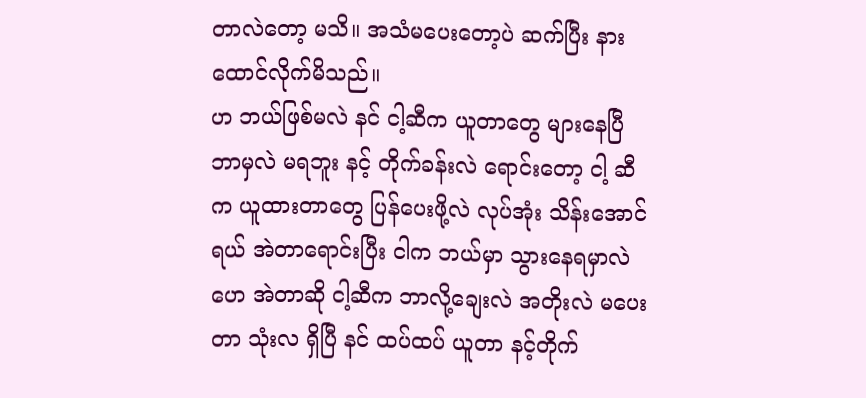တာလဲတော့ မသိ။ အသံမပေးတော့ပဲ ဆက်ပြီး နားထောင်လိုက်မိသည်။
ဟ ဘယ်ဖြစ်မလဲ နင် ငါ့ဆီက ယူတာတွေ များနေပြီ ဘာမှလဲ မရဘူး နင့် တိုက်ခန်းလဲ ရောင်းတော့ ငါ့ ဆီက ယူထားတာတွေ ပြန်ပေးဖို့လဲ လုပ်အုံး သိန်းအောင်ရယ် အဲတာရောင်းပြီး ငါက ဘယ်မှာ သွားနေရမှာလဲ ဟေ အဲတာဆို ငါ့ဆီက ဘာလို့ချေးလဲ အတိုးလဲ မပေးတာ သုံးလ ရှိပြီ နင် ထပ်ထပ် ယူတာ နင့်တိုက်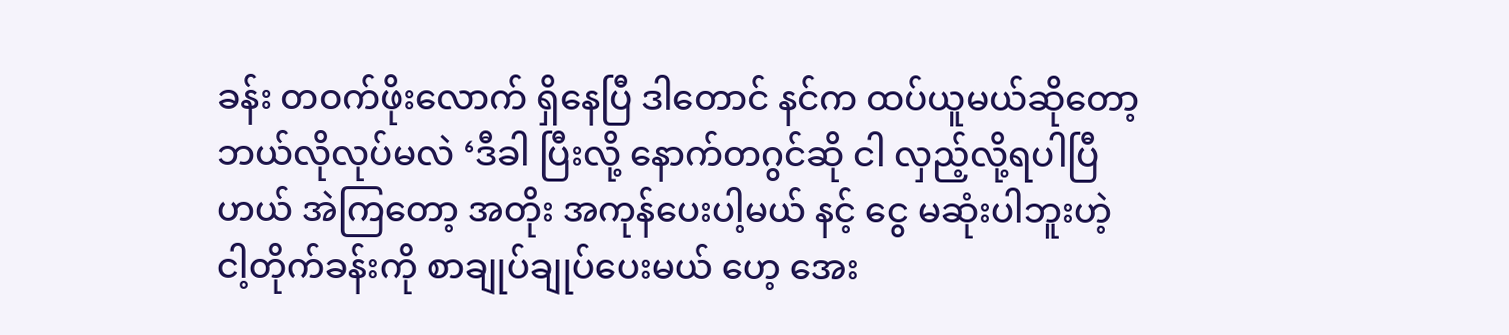ခန်း တဝက်ဖိုးလောက် ရှိနေပြီ ဒါတောင် နင်က ထပ်ယူမယ်ဆိုတော့ ဘယ်လိုလုပ်မလဲ ‘ဒီခါ ပြီးလို့ နောက်တဂွင်ဆို ငါ လှည့်လို့ရပါပြီဟယ် အဲကြတော့ အတိုး အကုန်ပေးပါ့မယ် နင့် ငွေ မဆုံးပါဘူးဟဲ့ ငါ့တိုက်ခန်းကို စာချုပ်ချုပ်ပေးမယ် ဟေ့ အေး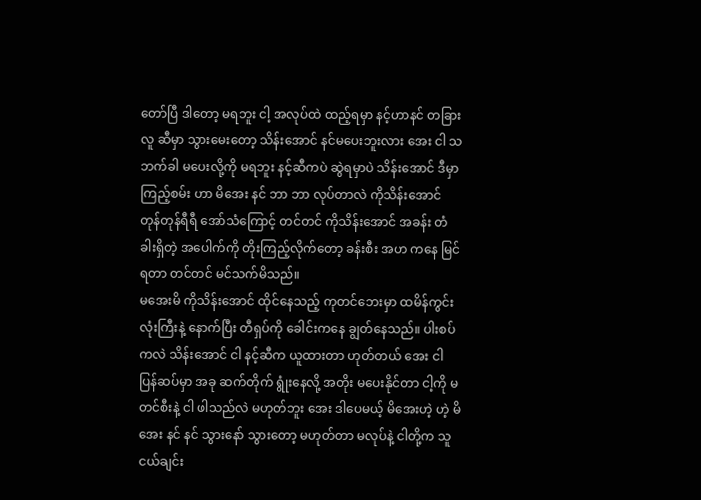တော်ပြီ ဒါတော့ မရဘူး ငါ့ အလုပ်ထဲ ထည့်ရမှာ နင့်ဟာနင် တခြားလူ ဆီမှာ သွားမေးတော့ သိန်းအောင် နင်မပေးဘူးလား အေး ငါ သဘက်ခါ မပေးလို့ကို မရဘူး နင့်ဆီကပဲ ဆွဲရမှာပဲ သိန်းအောင် ဒီမှာကြည့်စမ်း ဟာ မိအေး နင် ဘာ ဘာ လုပ်တာလဲ ကိုသိန်းအောင် တုန်တုန်ရီရီ အော်သံကြောင့် တင်တင် ကိုသိန်းအောင် အခန်း တံခါးရှိတဲ့ အပေါက်ကို တိုးကြည့်လိုက်တော့ ခန်းစီး အဟ ကနေ မြင်ရတာ တင်တင် မင်သက်မိသည်။
မအေးမိ ကိုသိန်းအောင် ထိုင်နေသည့် ကုတင်ဘေးမှာ ထမိန်ကွင်းလုံးကြီးနဲ့ နောက်ပြီး တီရှပ်ကို ခေါင်းကနေ ချွတ်နေသည်။ ပါးစပ်ကလဲ သိန်းအောင် ငါ နင့်ဆီက ယူထားတာ ဟုတ်တယ် အေး ငါ ပြန်ဆပ်မှာ အခု ဆက်တိုက် ရွုံးနေလို့ အတိုး မပေးနိုင်တာ ငါ့ကို မတင်စီးနဲ့ ငါ ဖါသည်လဲ မဟုတ်ဘူး အေး ဒါပေမယ့် မိအေးဟဲ့ ဟဲ့ မိအေး နင် နင် သွားနော် သွားတော့ မဟုတ်တာ မလုပ်နဲ့ ငါတို့က သူငယ်ချင်း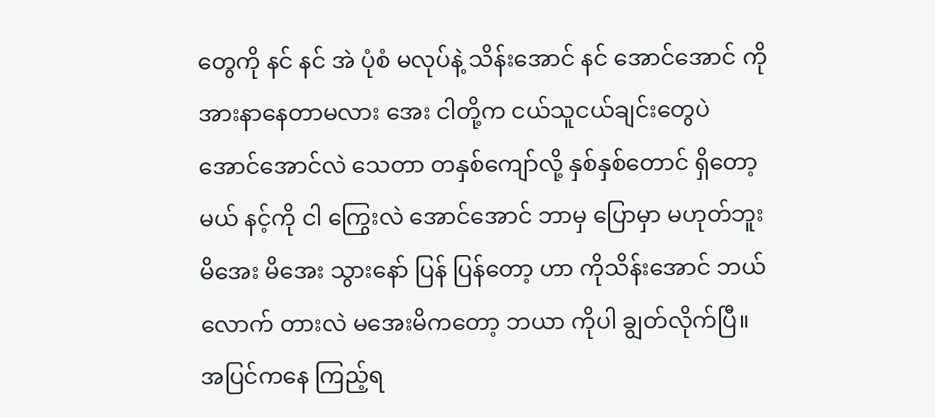တွေကို နင် နင် အဲ ပုံစံ မလုပ်နဲ့ သိန်းအောင် နင် အောင်အောင် ကို အားနာနေတာမလား အေး ငါတို့က ငယ်သူငယ်ချင်းတွေပဲ အောင်အောင်လဲ သေတာ တနှစ်ကျော်လို့ နှစ်နှစ်တောင် ရှိတော့မယ် နင့်ကို ငါ ကြွေးလဲ အောင်အောင် ဘာမှ ပြောမှာ မဟုတ်ဘူး မိအေး မိအေး သွားနော် ပြန် ပြန်တော့ ဟာ ကိုသိန်းအောင် ဘယ်လောက် တားလဲ မအေးမိကတော့ ဘယာ ကိုပါ ချွတ်လိုက်ပြီ။ အပြင်ကနေ ကြည့်ရ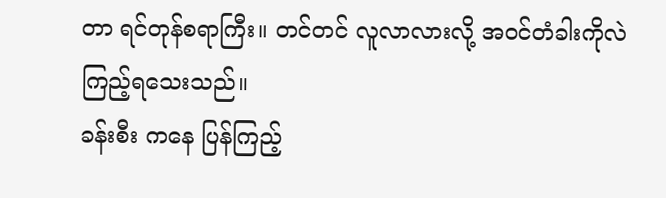တာ ရင်တုန်စရာကြီး။ တင်တင် လူလာလားလို့ အဝင်တံခါးကိုလဲ ကြည့်ရသေးသည်။
ခန်းစီး ကနေ ပြန်ကြည့်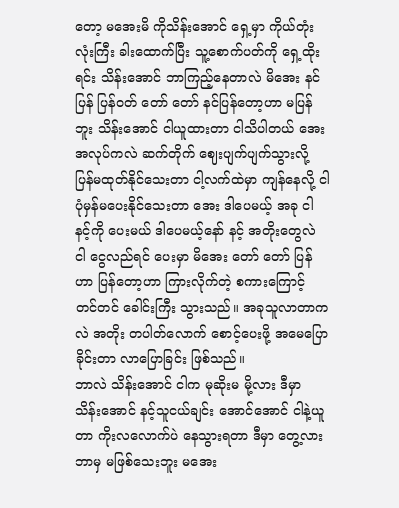တော့ မအေးမိ ကိုသိန်းအောင် ရှေ့မှာ ကိုယ်တုံးလုံးကြီး ခါးထောက်ပြီး သူ့စောက်ပတ်ကို ရှေ့ထိုးရင်း သိန်းအောင် ဘာကြည့်နေတာလဲ မိအေး နင် ပြန် ပြန်ဝတ် တော် တော် နင်ပြန်တော့ဟာ မပြန်ဘူး သိန်းအောင် ငါယူထားတာ ငါသိပါတယ် အေး အလုပ်ကလဲ ဆက်တိုက် ဈေးပျက်ပျက်သွားလို့ ပြန်မထုတ်နိုင်သေးတာ ငါ့လက်ထဲမှာ ကျန်နေလို့ ငါ ပုံမှန်မပေးနိုင်သေးတာ အေး ဒါပေမယ့် အခု ငါ နင့်ကို ပေးမယ် ဒါပေမယ့်နော် နင့် အတိုးတွေလဲ ငါ ငွေလည်ရင် ပေးမှာ မိအေး တော် တော် ပြန်ဟာ ပြန်တော့ဟာ ကြားလိုက်တဲ့ စကားကြောင့် တင်တင် ခေါင်းကြီး သွားသည်။ အခုသူလာတာကလဲ အတိုး တပါတ်လောက် စောင့်ပေးဖို့ အမေပြောခိုင်းတာ လာပြောခြင်း ဖြစ်သည်။
ဘာလဲ သိန်းအောင် ငါက မုဆိုးမ မို့လား ဒီမှာ သိန်းအောင် နင့်သူငယ်ချင်း အောင်အောင် ငါနဲ့ယူတာ ကိုးလလောက်ပဲ နေသွားရတာ ဒီမှာ တွေ့လား ဘာမှ မဖြစ်သေးဘူး မအေး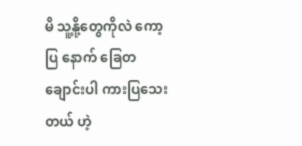မိ သူ့နို့တွေကိုလဲ ကော့ပြ နောက် ခြေတချောင်းပါ ကားပြသေးတယ် ဟဲ့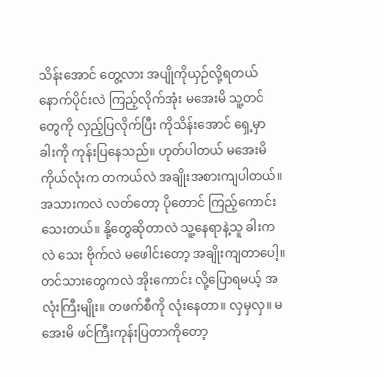သိန်းအောင် တွေ့လား အပျိုကိုယှဉ်လို့ရတယ် နောက်ပိုင်းလဲ ကြည့်လိုက်အုံး မအေးမိ သူ့တင်တွေကို လှည့်ပြလိုက်ပြီး ကိုသိန်းအောင် ရှေ့မှာ ခါးကို ကုန်းပြနေသည်။ ဟုတ်ပါတယ် မအေးမိ ကိုယ်လုံးက တကယ်လဲ အချိုးအစားကျပါတယ်။ အသားကလဲ လတ်တော့ ပိုတောင် ကြည့်ကောင်းသေးတယ်။ နို့တွေဆိုတာလဲ သူ့နေရာနဲ့သူ ခါးကလဲ သေး ဗိုက်လဲ မဖေါင်းတော့ အချိုးကျတာပေါ့။ တင်သားတွေကလဲ အိုးကောင်း လို့ပြောရမယ့် အလုံးကြီးမျိုး။ တဖက်စီကို လုံးနေတာ။ လှမှလှ။ မအေးမိ ဖင်ကြီးကုန်းပြတာကိုတော့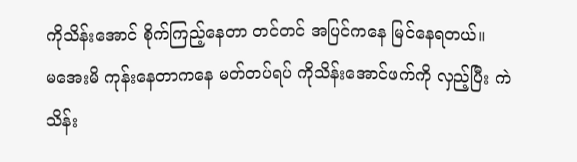ကိုသိန်းအောင် စိုက်ကြည့်နေတာ တင်တင် အပြင်ကနေ မြင်နေရတယ်။
မအေးမိ ကုန်းနေတာကနေ မတ်တပ်ရပ် ကိုသိန်းအောင်ဖက်ကို လှည့်ပြီး ကဲ သိန်း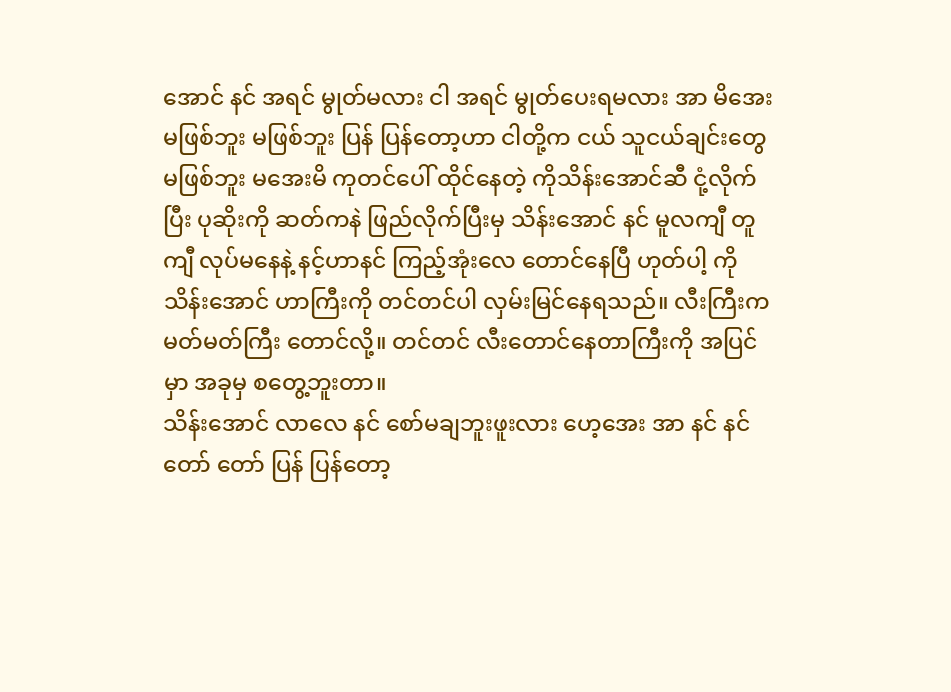အောင် နင် အရင် မွုတ်မလား ငါ အရင် မွုတ်ပေးရမလား အာ မိအေး မဖြစ်ဘူး မဖြစ်ဘူး ပြန် ပြန်တော့ဟာ ငါတို့က ငယ် သူငယ်ချင်းတွေ မဖြစ်ဘူး မအေးမိ ကုတင်ပေါ် ထိုင်နေတဲ့ ကိုသိန်းအောင်ဆီ ငုံ့လိုက်ပြီး ပုဆိုးကို ဆတ်ကနဲ ဖြည်လိုက်ပြီးမှ သိန်းအောင် နင် မူလကျီ တူကျီ လုပ်မနေနဲ့ နင့်ဟာနင် ကြည့်အုံးလေ တောင်နေပြီ ဟုတ်ပါ့ ကိုသိန်းအောင် ဟာကြီးကို တင်တင်ပါ လှမ်းမြင်နေရသည်။ လီးကြီးက မတ်မတ်ကြီး တောင်လို့။ တင်တင် လီးတောင်နေတာကြီးကို အပြင်မှာ အခုမှ စတွေ့ဘူးတာ။
သိန်းအောင် လာလေ နင် စော်မချဘူးဖူးလား ဟေ့အေး အာ နင် နင် တော် တော် ပြန် ပြန်တော့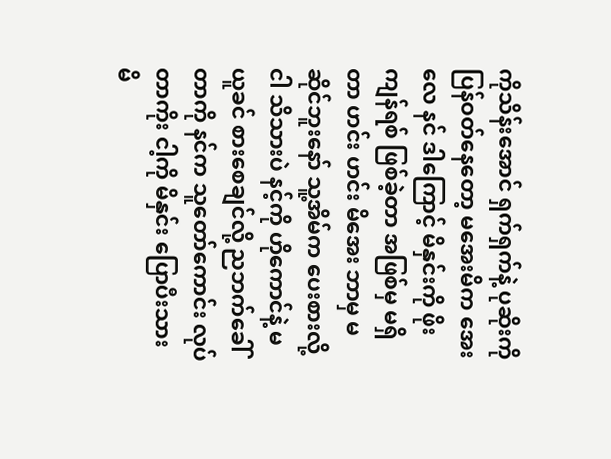ကိုသိန်းအောင် ရှက်ရှက်နဲ့ ပုဆိုးကို ပြန်ဝတ်နေတော့ မအေးမိက အေးလေ နင် ဒါကြောင့် မိနှင်းကို ဖိုးကျန်ရစ် ဖြစ်ခဲ့တာ အဖြစ်မှ မရှိတာ ဟင်း ဟင်း မိအေး ဘာမှ မဆိုင်ဘူးနော် သူ့အိမ်က ပေးစားလို့ ငါ သိသားပဲ နင့်ကို ဟိုကောင်နဲ့ မယူခင် စားစေချင်လို့ ညဘက်ခေါ်တာကို နင်က သူတော်ကောင်း လုပ်တာကိုး ငါ့ကို မိနှင်း ပြောပီးသား မိ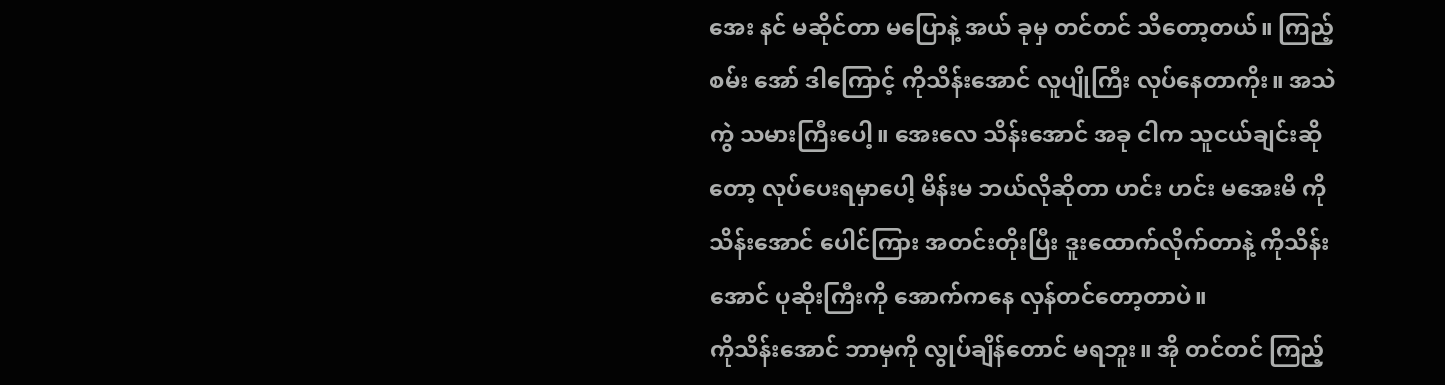အေး နင် မဆိုင်တာ မပြောနဲ့ အယ် ခုမှ တင်တင် သိတော့တယ်။ ကြည့်စမ်း အော် ဒါကြောင့် ကိုသိန်းအောင် လူပျိုကြီး လုပ်နေတာကိုး။ အသဲကွဲ သမားကြီးပေါ့။ အေးလေ သိန်းအောင် အခု ငါက သူငယ်ချင်းဆိုတော့ လုပ်ပေးရမှာပေါ့ မိန်းမ ဘယ်လိုဆိုတာ ဟင်း ဟင်း မအေးမိ ကိုသိန်းအောင် ပေါင်ကြား အတင်းတိုးပြီး ဒူးထောက်လိုက်တာနဲ့ ကိုသိန်းအောင် ပုဆိုးကြီးကို အောက်ကနေ လှန်တင်တော့တာပဲ။
ကိုသိန်းအောင် ဘာမှကို လွုပ်ချိန်တောင် မရဘူး။ အို တင်တင် ကြည့်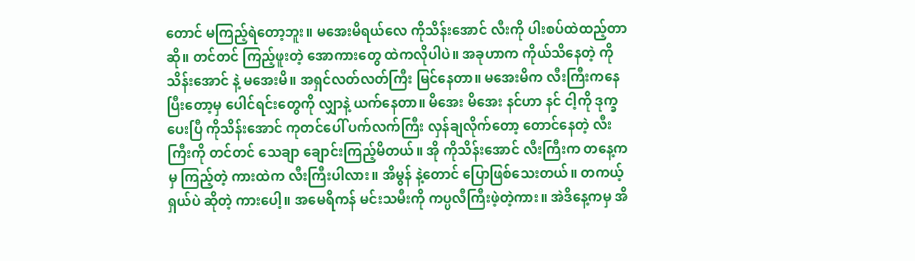တောင် မကြည့်ရဲတော့ဘူး။ မအေးမိရယ်လေ ကိုသိန်းအောင် လီးကို ပါးစပ်ထဲထည့်တာဆို။ တင်တင် ကြည့်ဖူးတဲ့ အောကားတွေ ထဲကလိုပါပဲ။ အခုဟာက ကိုယ်သိနေတဲ့ ကိုသိန်းအောင် နဲ့ မအေးမိ။ အရှင်လတ်လတ်ကြီး မြင်နေတာ။ မအေးမိက လီးကြီးကနေပြီးတော့မှ ပေါင်ရင်းတွေကို လျှာနဲ့ ယက်နေတာ။ မိအေး မိအေး နင်ဟာ နင် ငါ့ကို ဒုက္ခပေးပြီ ကိုသိန်းအောင် ကုတင်ပေါ် ပက်လက်ကြီး လှန်ချလိုက်တော့ တောင်နေတဲ့ လီးကြီးကို တင်တင် သေချာ ချောင်းကြည့်မိတယ်။ အို ကိုသိန်းအောင် လီးကြီးက တနေ့ကမှ ကြည့်တဲ့ ကားထဲက လီးကြီးပါလား။ အိမွန် နဲ့တောင် ပြောဖြစ်သေးတယ်။ တကယ့် ရှယ်ပဲ ဆိုတဲ့ ကားပေါ့။ အမေရိကန် မင်းသမီးကို ကပ္ပလီကြီးဖဲ့တဲ့ကား။ အဲဒိနေ့ကမှ အိ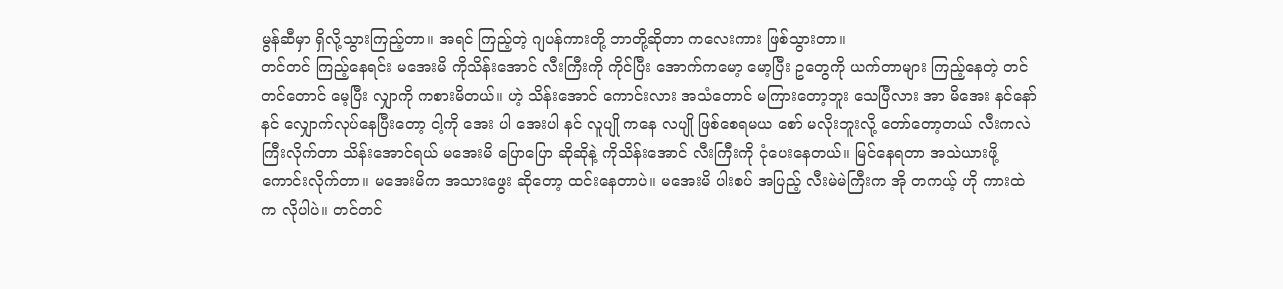မွန်ဆီမှာ ရှိလို့သွားကြည့်တာ။ အရင် ကြည့်တဲ့ ဂျပန်ကားတို့ ဘာတို့ဆိုတာ ကလေးကား ဖြစ်သွားတာ။
တင်တင် ကြည့်နေရင်း မအေးမိ ကိုသိန်းအောင် လီးကြီးကို ကိုင်ပြီး အောက်ကမော့ မော့ပြီး ဥတွေကို ယက်တာများ ကြည့်နေတဲ့ တင်တင်တောင် မေ့ပြီး လျှာကို ကစားမိတယ်။ ဟဲ့ သိန်းအောင် ကောင်းလား အသံတောင် မကြားတော့ဘူး သေပြီလား အာ မိအေး နင်နော် နင် လျှောက်လုပ်နေပြီးတော့ ငါ့ကို အေး ပါ အေးပါ နင် လူပျို ကနေ လပျို ဖြစ်စေရမယ စော် မလိုးဘူးလို့ တော်တော့တယ် လီးကလဲ ကြီးလိုက်တာ သိန်းအောင်ရယ် မအေးမိ ပြောပြော ဆိုဆိုနဲ့ ကိုသိန်းအောင် လီးကြီးကို ငုံပေးနေတယ်။ မြင်နေရတာ အသဲယားဖို့ ကောင်းလိုက်တာ။ မအေးမိက အသားဖွေး ဆိုတော့ ထင်းနေတာပဲ။ မအေးမိ ပါးစပ် အပြည့် လီးမဲမဲကြီးက အို တကယ့် ဟို ကားထဲက လိုပါပဲ။ တင်တင်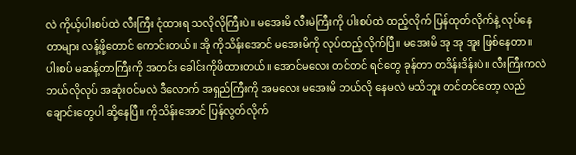လဲ ကိုယ့်ပါးစပ်ထဲ လီးကြီး ငုံထားရ သလိုလိုကြီးပဲ။ မအေးမိ လီးမဲကြီးကို ပါးစပ်ထဲ ထည့်လိုက် ပြန်ထုတ်လိုက်နဲ့ လုပ်နေတာများ လန့်ဖို့တောင် ကောင်းတယ်။ အို ကိုသိန်းအောင် မအေးမိကို လုပ်ထည့်လိုက်ပြီ။ မအေးမိ အု အု အူး ဖြစ်နေတာ။
ပါးစပ် မဆန့်တာကြီးကို အတင်း ခေါင်းကိုဖိထားတယ်။ အောင်မလေး တင်တင် ရင်တွေ ခုန်တာ တဒိန်းဒိန်းပဲ။ လီးကြီးကလဲ ဘယ်လိုလုပ် အဆုံးဝင်မလဲ ဒီလောက် အရှည်ကြီးကို အမလေး မအေးမိ ဘယ်လို နေမလဲ မသိဘူး တင်တင်တော့ လည်ချောင်းတွေပါ ဆို့နေပြီ။ ကိုသိန်းအောင် ပြန်လွတ်လိုက်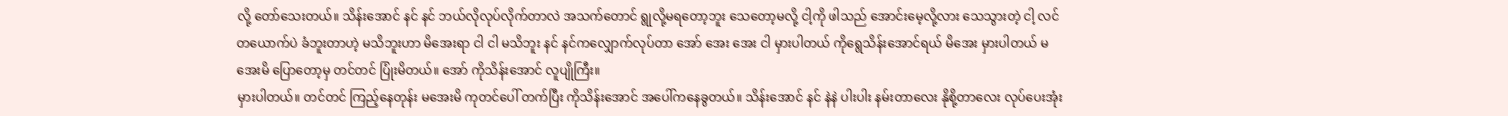လို့ တော်သေးတယ်။ သိန်းအောင် နင် နင် ဘယ်လိုလုပ်လိုက်တာလဲ အသက်တောင် ရွုလို့မရတော့ဘူး သေတော့မလို့ ငါ့ကို ဖါသည် အောင်းမေ့လို့လား သေသွားတဲ့ ငါ့ လင် တယောက်ပဲ ခံဘူးတာဟဲ့ မသိဘူးဟာ မိအေးရာ ငါ ငါ မသိဘူး နင် နင်ကလျှောက်လုပ်တာ အော် အေး အေး ငါ မှားပါတယ် ကိုရွေသိန်းအောင်ရယ် မိအေး မှားပါတယ် မအေးမိ ပြောတော့မှ တင်တင် ပြုံးမိတယ်။ အော် ကိုသိန်းအောင် လူပျိုကြီး။
မှားပါတယ်။ တင်တင် ကြည့်နေတုန်း မအေးမိ ကုတင်ပေါ် တက်ပြီး ကိုသိန်းအောင် အပေါ်ကနေခွတယ်။ သိန်းအောင် နင် နဲနဲ ပါးပါး နမ်းတာလေး နိုစို့တာလေး လုပ်ပေးအုံး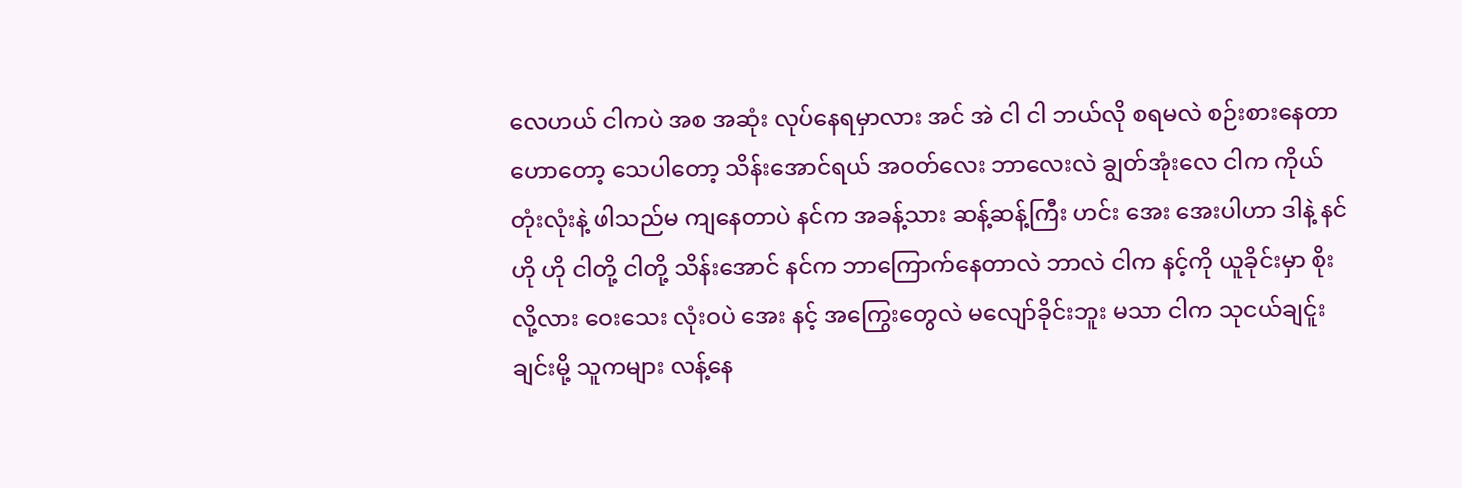လေဟယ် ငါကပဲ အစ အဆုံး လုပ်နေရမှာလား အင် အဲ ငါ ငါ ဘယ်လို စရမလဲ စဉ်းစားနေတာ ဟောတော့ သေပါတော့ သိန်းအောင်ရယ် အဝတ်လေး ဘာလေးလဲ ချွတ်အုံးလေ ငါက ကိုယ်တုံးလုံးနဲ့ ဖါသည်မ ကျနေတာပဲ နင်က အခန့်သား ဆန့်ဆန့်ကြီး ဟင်း အေး အေးပါဟာ ဒါနဲ့ နင် ဟို ဟို ငါတို့ ငါတို့ သိန်းအောင် နင်က ဘာကြောက်နေတာလဲ ဘာလဲ ငါက နင့်ကို ယူခိုင်းမှာ စိုးလို့လား ဝေးသေး လုံးဝပဲ အေး နင့် အကြွေးတွေလဲ မလျော်ခိုင်းဘူး မသာ ငါက သုငယ်ချင်ူးချင်းမို့ သူကများ လန့်နေ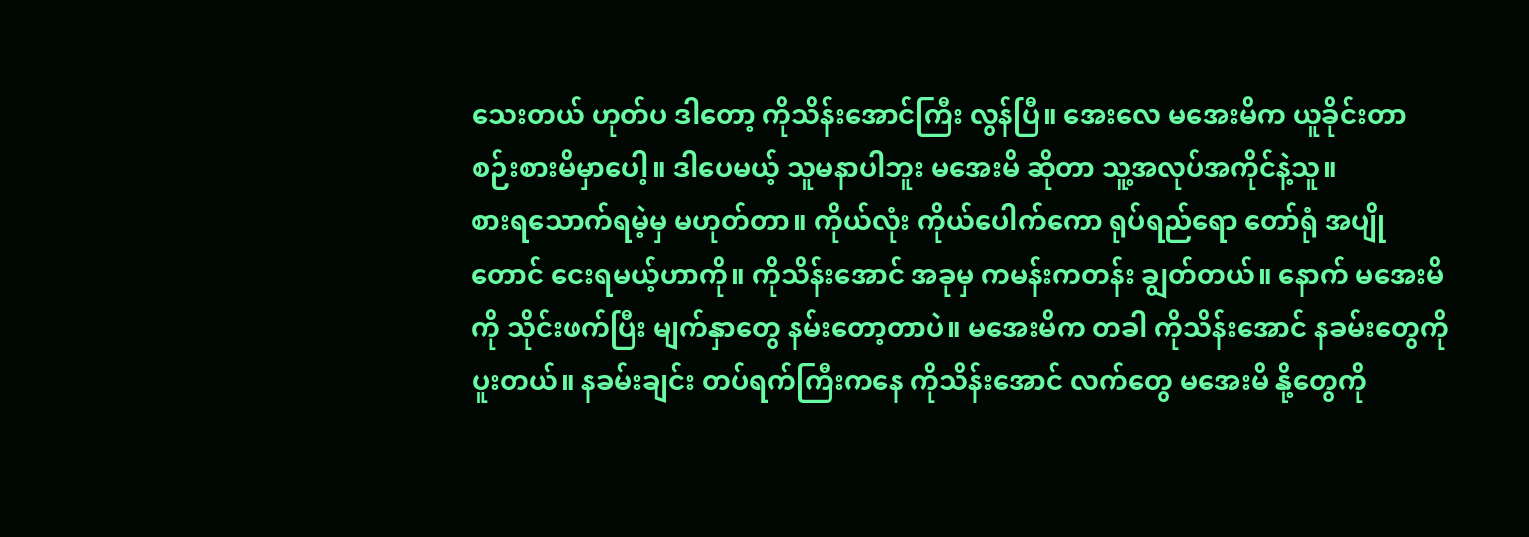သေးတယ် ဟုတ်ပ ဒါတော့ ကိုသိန်းအောင်ကြီး လွန်ပြီ။ အေးလေ မအေးမိက ယူခိုင်းတာ စဉ်းစားမိမှာပေါ့။ ဒါပေမယ့် သူမနာပါဘူး မအေးမိ ဆိုတာ သူ့အလုပ်အကိုင်နဲ့သူ။
စားရသောက်ရမဲ့မှ မဟုတ်တာ။ ကိုယ်လုံး ကိုယ်ပေါက်ကော ရုပ်ရည်ရော တော်ရုံ အပျိုတောင် ငေးရမယ့်ဟာကို။ ကိုသိန်းအောင် အခုမှ ကမန်းကတန်း ချွတ်တယ်။ နောက် မအေးမိကို သိုင်းဖက်ပြီး မျက်နှာတွေ နမ်းတော့တာပဲ။ မအေးမိက တခါ ကိုသိန်းအောင် နခမ်းတွေကို ပူးတယ်။ နခမ်းချင်း တပ်ရက်ကြီးကနေ ကိုသိန်းအောင် လက်တွေ မအေးမိ နို့တွေကို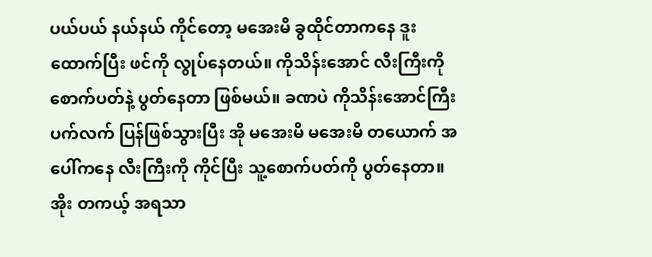ပယ်ပယ် နယ်နယ် ကိုင်တော့ မအေးမိ ခွထိုင်တာကနေ ဒူးထောက်ပြီး ဖင်ကို လွုပ်နေတယ်။ ကိုသိန်းအောင် လီးကြီးကို စောက်ပတ်နဲ့ ပွတ်နေတာ ဖြစ်မယ်။ ခဏပဲ ကိုသိန်းအောင်ကြီး ပက်လက် ပြန်ဖြစ်သွားပြီး အို မအေးမိ မအေးမိ တယောက် အပေါ်ကနေ လီးကြီးကို ကိုင်ပြီး သူ့စောက်ပတ်ကို ပွတ်နေတာ။အိုး တကယ့် အရသာ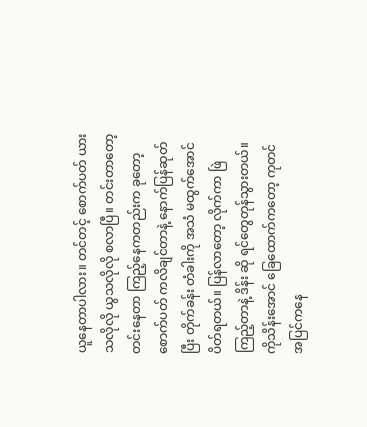ယူနေတာပါလား။ တင်တင့် စောက်ပတ် ယားသလိုလို ယွသလိုလို စလာပြီ။ တင်းတာတော့ တင်းနေတာ ကြည့်နေကတည်းက ခုတော့ စောက်ပတ် ကလိချင်တာနဲ့ နောက်ပြန်ဆုတ်ပြီး တိုက်ခန်း တံခါးကို အသံ မထွက်အောင် ပိတ်ရတယ်။ ပြန်လာတော့ လိုက်ကာ ဖြဲကြည့်တာနဲ့ ဒိန်း ဆို ရင်တွေတုန်သွားတယ်။
ကိုသိန်းအောင် ခြေထောက်ကတော့ ကုတင် အပြင်ကနေ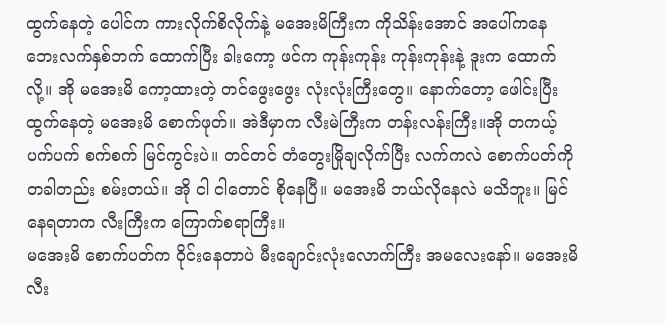ထွက်နေတဲ့ ပေါင်က ကားလိုက်စိလိုက်နဲ့ မအေးမိကြီးက ကိုသိန်းအောင် အပေါ်ကနေ ဘေးလက်နှစ်ဘက် ထောက်ပြီး ခါးကော့ ဖင်က ကုန်းကုန်း ကုန်းကုန်းနဲ့ ဒူးက ထောက်လို့။ အို မအေးမိ ကော့ထားတဲ့ တင်ဖွေးဖွေး လုံးလုံးကြီးတွေ။ နောက်တော့ ဖေါင်းပြီး ထွက်နေတဲ့ မအေးမိ စောက်ဖုတ်။ အဲဒီမှာက လီးမဲကြီးက တန်းလန်းကြီး။အို တကယ့် ပက်ပက် စက်စက် မြင်ကွင်းပဲ။ တင်တင် တံတွေးမြိုချလိုက်ပြီး လက်ကလဲ စောက်ပတ်ကို တခါတည်း စမ်းတယ်။ အို ငါ ငါတောင် စိုနေပြီ။ မအေးမိ ဘယ်လိုနေလဲ မသိဘူး။ မြင်နေရတာက လီးကြီးက ကြောက်စရာကြီး။
မအေးမိ စောက်ပတ်က ဝိုင်းနေတာပဲ မီးချောင်းလုံးလောက်ကြီး အမလေးနော်။ မအေးမိ လီး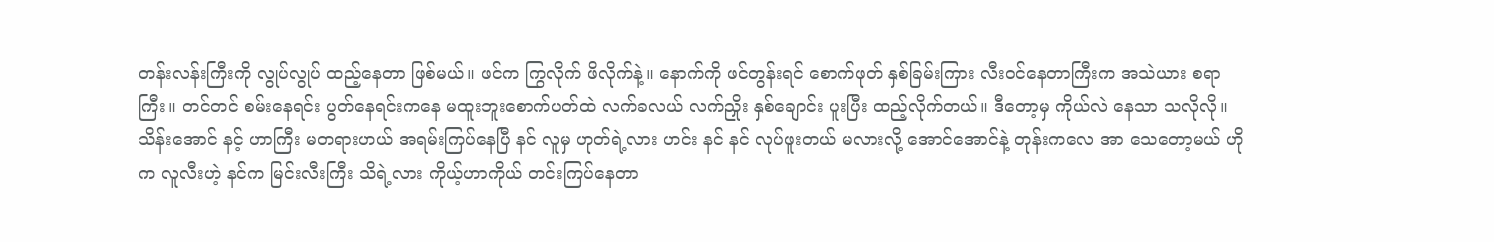တန်းလန်းကြီးကို လွုပ်လွုပ် ထည့်နေတာ ဖြစ်မယ်။ ဖင်က ကြွလိုက် ဖိလိုက်နဲ့။ နောက်ကို ဖင်တွန်းရင် စောက်ဖုတ် နှစ်ခြမ်းကြား လီးဝင်နေတာကြီးက အသဲယား စရာကြီး။ တင်တင် စမ်းနေရင်း ပွတ်နေရင်းကနေ မထူးဘူးစောက်ပတ်ထဲ လက်ခလယ် လက်ညှိုး နှစ်ချောင်း ပူးပြီး ထည့်လိုက်တယ်။ ဒီတော့မှ ကိုယ်လဲ နေသာ သလိုလို။ သိန်းအောင် နင့် ဟာကြီး မတရားဟယ် အရမ်းကြပ်နေပြီ နင် လူမှ ဟုတ်ရဲ့လား ဟင်း နင် နင် လုပ်ဖူးတယ် မလားလို့ အောင်အောင်နဲ့ တုန်းကလေ အာ သေတော့မယ် ဟိုက လူလီးဟဲ့ နင်က မြင်းလီးကြီး သိရဲ့လား ကိုယ့်ဟာကိုယ် တင်းကြပ်နေတာ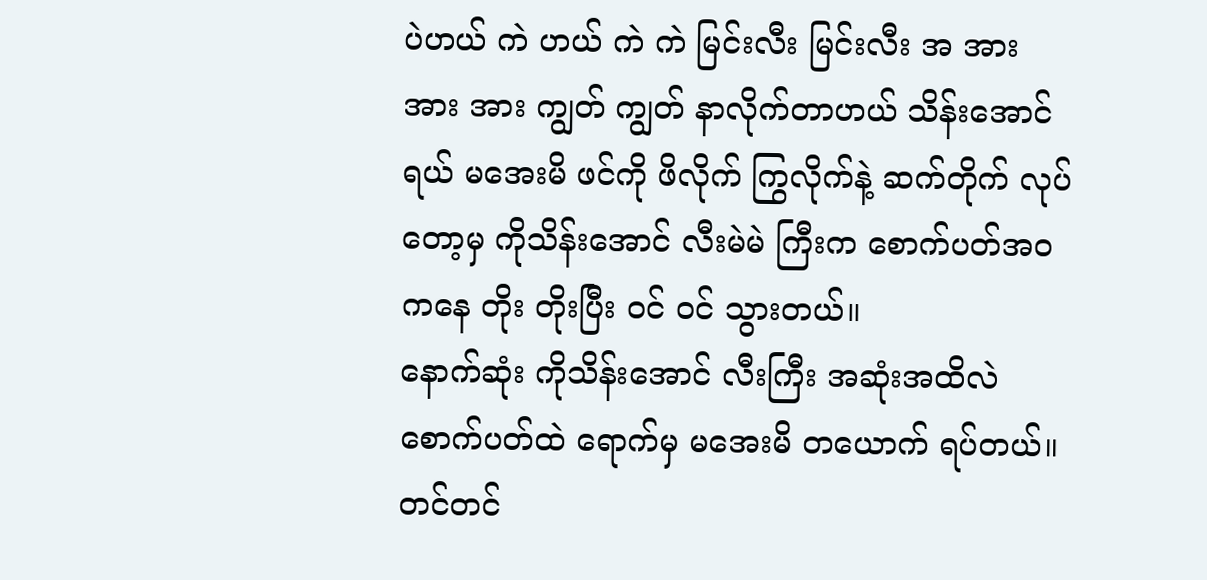ပဲဟယ် ကဲ ဟယ် ကဲ ကဲ မြင်းလီး မြင်းလီး အ အား အား အား ကျွတ် ကျွတ် နာလိုက်တာဟယ် သိန်းအောင်ရယ် မအေးမိ ဖင်ကို ဖိလိုက် ကြွလိုက်နဲ့ ဆက်တိုက် လုပ်တော့မှ ကိုသိန်းအောင် လီးမဲမဲ ကြီးက စောက်ပတ်အ၀ ကနေ တိုး တိုးပြီး ဝင် ဝင် သွားတယ်။
နောက်ဆုံး ကိုသိန်းအောင် လီးကြီး အဆုံးအထိလဲ စောက်ပတ်ထဲ ရောက်မှ မအေးမိ တယောက် ရပ်တယ်။ တင်တင်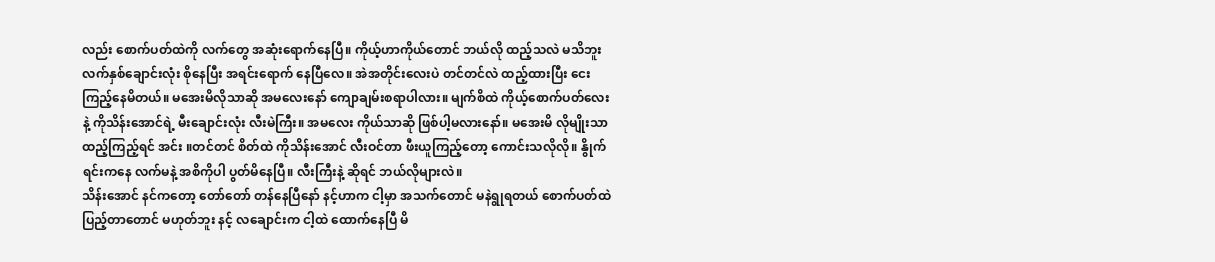လည်း စောက်ပတ်ထဲကို လက်တွေ အဆုံးရောက်နေပြီ။ ကိုယ့်ဟာကိုယ်တောင် ဘယ်လို ထည့်သလဲ မသိဘူး လက်နှစ်ချောင်းလုံး စိုနေပြီး အရင်းရောက် နေပြီလေ။ အဲအတိုင်းလေးပဲ တင်တင်လဲ ထည့်ထားပြီး ငေးကြည့်နေမိတယ်။ မအေးမိလိုသာဆို အမလေးနော် ကျောချမ်းစရာပါလား။ မျက်စိထဲ ကိုယ့်စောက်ပတ်လေးနဲ့ ကိုသိန်းအောင်ရဲ့ မီးချောင်းလုံး လီးမဲကြီး။ အမလေး ကိုယ်သာဆို ဖြစ်ပါ့မလားနော်။ မအေးမိ လိုမျိုးသာ ထည့်ကြည့်ရင် အင်း ။တင်တင် စိတ်ထဲ ကိုသိန်းအောင် လီးဝင်တာ ဖီးယူကြည့်တော့ ကောင်းသလိုလို။ နွိုက်ရင်းကနေ လက်မနဲ့ အစိကိုပါ ပွတ်မိနေပြီ။ လီးကြီးနဲ့ ဆိုရင် ဘယ်လိုများလဲ။
သိန်းအောင် နင်ကတော့ တော်တော် တန်နေပြီနော် နင့်ဟာက ငါ့မှာ အသက်တောင် မနဲရွုရတယ် စောက်ပတ်ထဲ ပြည့်တာတောင် မဟုတ်ဘူး နင့် လချောင်းက ငါ့ထဲ ထောက်နေပြီ မိ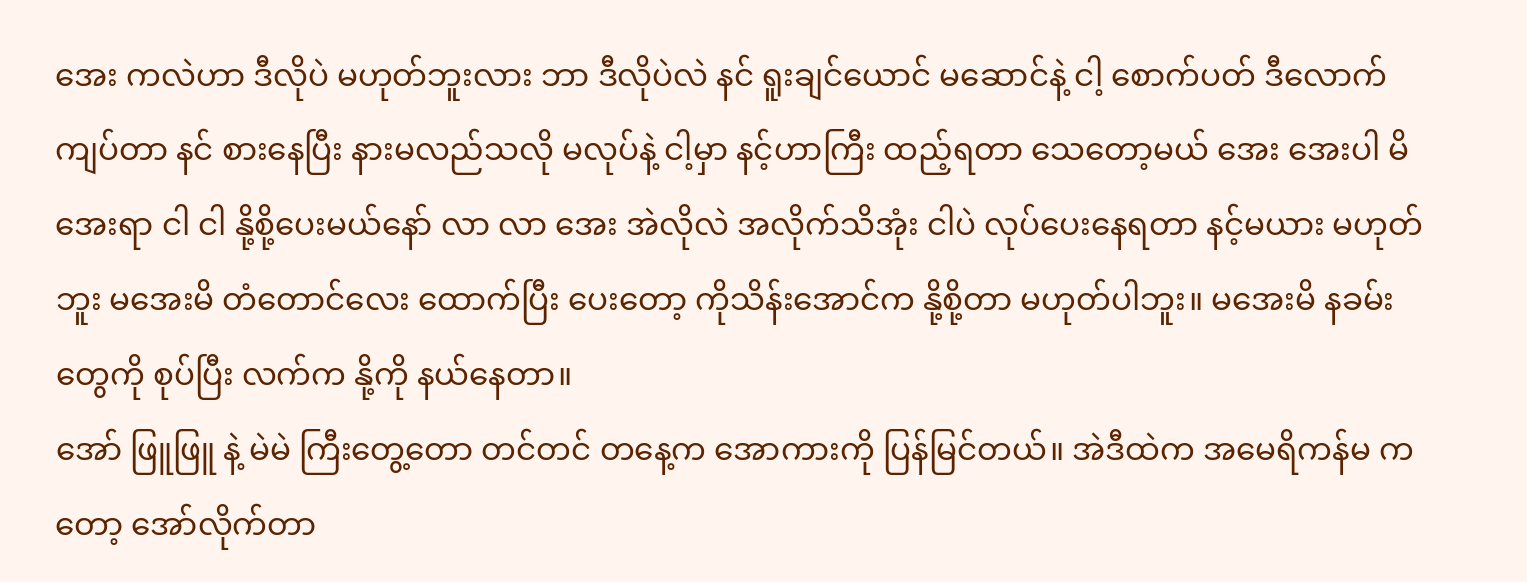အေး ကလဲဟာ ဒီလိုပဲ မဟုတ်ဘူးလား ဘာ ဒီလိုပဲလဲ နင် ရူးချင်ယောင် မဆောင်နဲ့ ငါ့ စောက်ပတ် ဒီလောက် ကျပ်တာ နင် စားနေပြီး နားမလည်သလို မလုပ်နဲ့ ငါ့မှာ နင့်ဟာကြီး ထည့်ရတာ သေတော့မယ် အေး အေးပါ မိအေးရာ ငါ ငါ နို့စို့ပေးမယ်နော် လာ လာ အေး အဲလိုလဲ အလိုက်သိအုံး ငါပဲ လုပ်ပေးနေရတာ နင့်မယား မဟုတ်ဘူး မအေးမိ တံတောင်လေး ထောက်ပြီး ပေးတော့ ကိုသိန်းအောင်က နို့စို့တာ မဟုတ်ပါဘူး။ မအေးမိ နခမ်းတွေကို စုပ်ပြီး လက်က နို့ကို နယ်နေတာ။
အော် ဖြူဖြူ နဲ့ မဲမဲ ကြီးတွေ့တော တင်တင် တနေ့က အောကားကို ပြန်မြင်တယ်။ အဲဒီထဲက အမေရိကန်မ ကတော့ အော်လိုက်တာ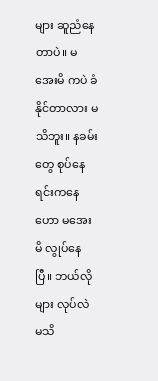များ ဆူညံနေတာပဲ။ မအေးမိ ကပဲ ခံနိုင်တာလား မသိဘူး။ နခမ်းတွေ စုပ်နေရင်းကနေ ဟော မအေးမိ လွုပ်နေပြီ။ ဘယ်လိုများ လုပ်လဲ မသိ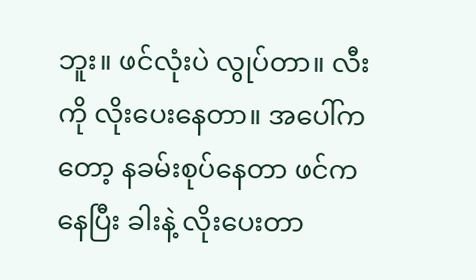ဘူး။ ဖင်လုံးပဲ လွုပ်တာ။ လီးကို လိုးပေးနေတာ။ အပေါ်ကတော့ နခမ်းစုပ်နေတာ ဖင်ကနေပြီး ခါးနဲ့ လိုးပေးတာ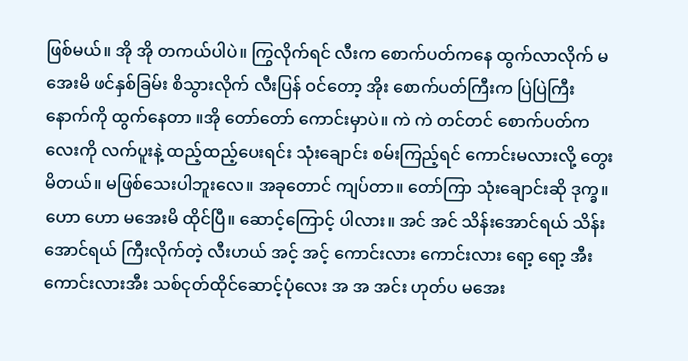ဖြစ်မယ်။ အို အို တကယ်ပါပဲ။ ကြွလိုက်ရင် လီးက စောက်ပတ်ကနေ ထွက်လာလိုက် မအေးမိ ဖင်နှစ်ခြမ်း စိသွားလိုက် လီးပြန် ဝင်တော့ အိုး စောက်ပတ်ကြီးက ပြဲပြဲကြီး နောက်ကို ထွက်နေတာ ။အို တော်တော် ကောင်းမှာပဲ။ ကဲ ကဲ တင်တင် စောက်ပတ်ကလေးကို လက်ပူးနဲ့ ထည့်ထည့်ပေးရင်း သုံးချောင်း စမ်းကြည့်ရင် ကောင်းမလားလို့ တွေးမိတယ်။ မဖြစ်သေးပါဘူးလေ။ အခုတောင် ကျပ်တာ။ တော်ကြာ သုံးချောင်းဆို ဒုက္ခ။ ဟော ဟော မအေးမိ ထိုင်ပြီ။ ဆောင့်ကြောင့် ပါလား။ အင် အင် သိန်းအောင်ရယ် သိန်းအောင်ရယ် ကြီးလိုက်တဲ့ လီးဟယ် အင့် အင့် ကောင်းလား ကောင်းလား ရော့ ရော့ အီး ကောင်းလားအီး သစ်ငုတ်ထိုင်ဆောင့်ပုံလေး အ အ အင်း ဟုတ်ပ မအေး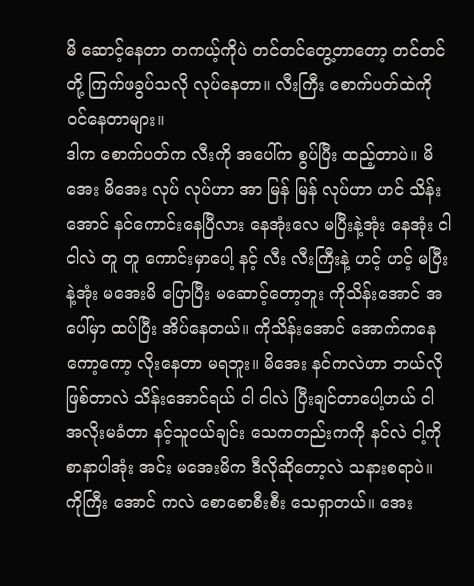မိ ဆောင့်နေတာ တကယ့်ကိုပဲ တင်တင်တွေ့တာတော့ တင်တင်တို့ ကြက်ဖခွပ်သလို လုပ်နေတာ။ လီးကြီး စောက်ပတ်ထဲကို ဝင်နေတာများ။
ဒါက စောက်ပတ်က လီးကို အပေါ်က စွပ်ပြီး ထည့်တာပဲ။ မိအေး မိအေး လုပ် လုပ်ဟာ အာ မြန် မြန် လုပ်ဟာ ဟင် သိန်းအောင် နင်ကောင်းနေပြီလား နေအုံးလေ မပြီးနဲ့အုံး နေအုံး ငါ ငါလဲ တူ တူ ကောင်းမှာပေါ့ နင့် လီး လီးကြီးနဲ့ ဟင့် ဟင့် မပြီးနဲ့အုံး မအေးမိ ပြောပြီး မဆောင့်တော့ဘူး ကိုသိန်းအောင် အပေါ်မှာ ထပ်ပြီး အိပ်နေတယ်။ ကိုသိန်းအောင် အောက်ကနေ ကော့ကော့ လိုးနေတာ မရဘူး။ မိအေး နင်ကလဲဟာ ဘယ်လိုဖြစ်တာလဲ သိန်းအောင်ရယ် ငါ ငါလဲ ပြီးချင်တာပေါ့ဟယ် ငါ အလိုးမခံတာ နင့်သူငယ်ချင်း သေကတည်းကကို နင်လဲ ငါ့ကို စာနာပါအုံး အင်း မအေးမိက ဒီလိုဆိုတော့လဲ သနားစရာပဲ။ ကိုကြီး အောင် ကလဲ စောစောစီးစီး သေရှာတယ်။ အေး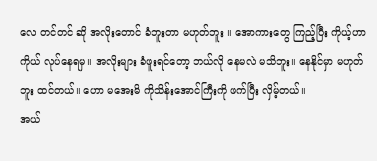လေ တင်တင် ဆို အလိုးတောင် ခံဘူးတာ မဟုတ်ဘူး ။ အောကားတွေ ကြည့်ပြီး ကိုယ့်ဟာကိုယ် လုပ်နေရမှ။ အလိုးများ ခံဖူးရင်တော့ ဘယ်လို နေမလဲ မသိဘူး။ နေနိုင်မှာ မဟုတ်ဘူး ထင်တယ်။ ဟော မအေးမိ ကိုသိန်းအောင်ကြီးကို ဖက်ပြီး လှိမ့်တယ်။
အယ်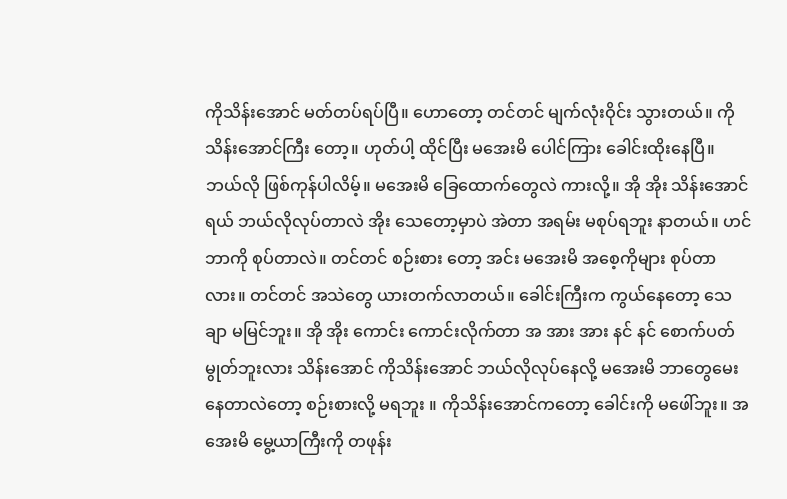ကိုသိန်းအောင် မတ်တပ်ရပ်ပြီ။ ဟောတော့ တင်တင် မျက်လုံးဝိုင်း သွားတယ်။ ကိုသိန်းအောင်ကြီး တော့။ ဟုတ်ပါ့ ထိုင်ပြီး မအေးမိ ပေါင်ကြား ခေါင်းထိုးနေပြီ။ ဘယ်လို ဖြစ်ကုန်ပါလိမ့်။ မအေးမိ ခြေထောက်တွေလဲ ကားလို့။ အို အိုး သိန်းအောင်ရယ် ဘယ်လိုလုပ်တာလဲ အိုး သေတော့မှာပဲ အဲတာ အရမ်း မစုပ်ရဘူး နာတယ်။ ဟင် ဘာကို စုပ်တာလဲ။ တင်တင် စဉ်းစား တော့ အင်း မအေးမိ အစေ့ကိုများ စုပ်တာလား။ တင်တင် အသဲတွေ ယားတက်လာတယ်။ ခေါင်းကြီးက ကွယ်နေတော့ သေချာ မမြင်ဘူး။ အို အိုး ကောင်း ကောင်းလိုက်တာ အ အား အား နင် နင် စောက်ပတ် မွုတ်ဘူးလား သိန်းအောင် ကိုသိန်းအောင် ဘယ်လိုလုပ်နေလို့ မအေးမိ ဘာတွေမေးနေတာလဲတော့ စဉ်းစားလို့ မရဘူး ။ ကိုသိန်းအောင်ကတော့ ခေါင်းကို မဖေါ်ဘူး။ အအေးမိ မွေ့ယာကြီးကို တဖုန်း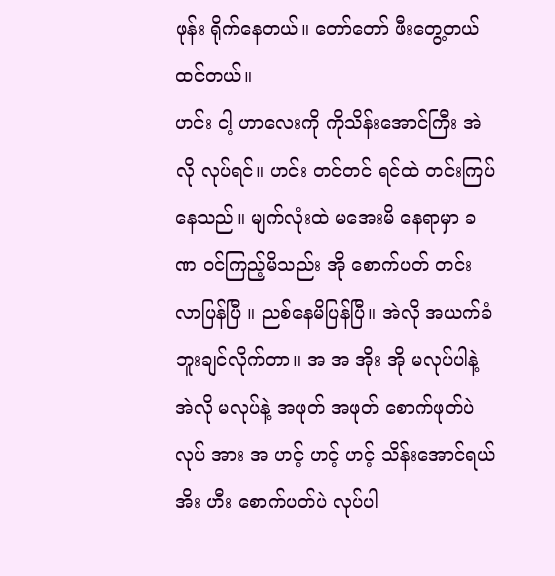ဖုန်း ရိုက်နေတယ်။ တော်တော် ဖီးတွေ့တယ်ထင်တယ်။
ဟင်း ငါ့ ဟာလေးကို ကိုသိန်းအောင်ကြီး အဲလို လုပ်ရင်။ ဟင်း တင်တင် ရင်ထဲ တင်းကြပ်နေသည်။ မျက်လုံးထဲ မအေးမိ နေရာမှာ ခဏ ဝင်ကြည့်မိသည်း အို စောက်ပတ် တင်းလာပြန်ပြီ ။ ညစ်နေမိပြန်ပြီ။ အဲလို အယက်ခံဘူးချင်လိုက်တာ။ အ အ အိုး အို မလုပ်ပါနဲ့ အဲလို မလုပ်နဲ့ အဖုတ် အဖုတ် စောက်ဖုတ်ပဲ လုပ် အား အ ဟင့် ဟင့် ဟင့် သိန်းအောင်ရယ် အိး ဟီး စောက်ပတ်ပဲ လုပ်ပါ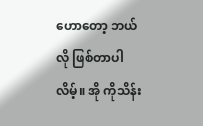ဟောတော့ ဘယ်လို ဖြစ်တာပါလိမ့်။ အို ကိုသိန်း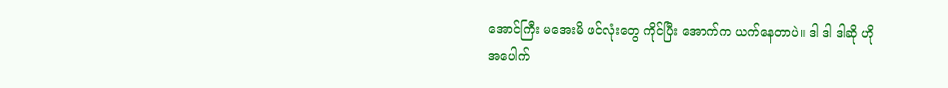အောင်ကြီး မအေးမိ ဖင်လုံးတွေ ကိုင်ပြီး အောက်က ယက်နေတာပဲ။ ဒါ ဒါ ဒါဆို ဟို အပေါက်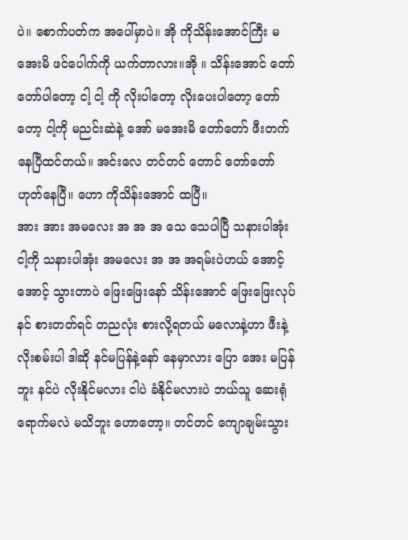ပဲ။ စောက်ပတ်က အပေါ်မှာပဲ။ အို ကိုသိန်းအောင်ကြီး မအေးမိ ဖင်ပေါက်ကို ယက်တာလား။အို ။ သိန်းအောင် တော် တော်ပါတော့ ငါ့ ငါ့ ကို လိုးပါတော့ လိုးပေးပါတော့ တော်တော့ ငါ့ကို မညင်းဆဲနဲ့ အော် မအေးမိ တော်တော် ဖီးတက်နေပြီထင်တယ်။ အင်းလေ တင်တင် တောင် တော်တော် ဟုတ်နေပြီ။ ဟော ကိုသိန်းအောင် ထပြီ။
အား အား အမလေး အ အ အ သေ သေပါပြီ သနားပါအုံး ငါ့ကို သနားပါအုံး အမလေး အ အ အရမ်းပဲဟယ် အောင့် အောင့် သွားတာပဲ ဖြေးဖြေးနော် သိန်းအောင် ဖြေးဖြေးလုပ် နင် စားတတ်ရင် တညလုံး စားလို့ရတယ် မလောနဲ့ဟာ ဖီးနဲ့ လိုးစမ်းပါ ဒါဆို နင်မပြန်နဲ့နော် နေမှာလား ပြော အေး မပြန်ဘူး နင်ပဲ လိုးနိုင်မလား ငါပဲ ခံနိုင်မလားပဲ ဘယ်သူ ဆေးရုံရောက်မလဲ မသိဘူး ဟောတော့။ တင်တင် ကျောချမ်းသွား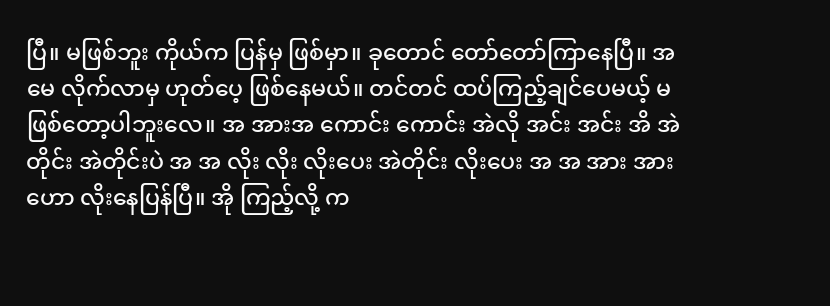ပြီ။ မဖြစ်ဘူး ကိုယ်က ပြန်မှ ဖြစ်မှာ။ ခုတောင် တော်တော်ကြာနေပြီ။ အမေ လိုက်လာမှ ဟုတ်ပေ့ ဖြစ်နေမယ်။ တင်တင် ထပ်ကြည့်ချင်ပေမယ့် မဖြစ်တော့ပါဘူးလေ။ အ အားအ ကောင်း ကောင်း အဲလို အင်း အင်း အိ အဲတိုင်း အဲတိုင်းပဲ အ အ လိုး လိုး လိုးပေး အဲတိုင်း လိုးပေး အ အ အား အား ဟော လိုးနေပြန်ပြီ။ အို ကြည့်လို့ က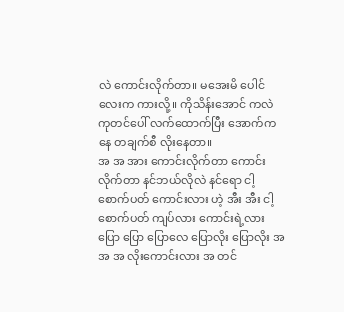လဲ ကောင်းလိုက်တာ။ မအေးမိ ပေါင်လေးက ကားလို့။ ကိုသိန်းအောင် ကလဲ ကုတင်ပေါ် လက်ထောက်ပြီး အောက်ကနေ တချက်စီ လိုးနေတာ။
အ အ အား ကောင်းလိုက်တာ ကောင်းလိုက်တာ နင်ဘယ်လိုလဲ နင်ရော ငါ့ စောက်ပတ် ကောင်းလား ဟဲ့ အီး အီး ငါ့ စောက်ပတ် ကျပ်လား ကောင်းရဲ့လား ပြော ပြော ပြောလေ ပြောလိုး ပြောလိုး အ အ အ လိုးကောင်းလား အ တင်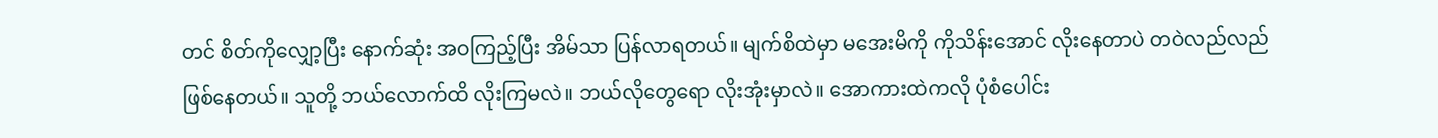တင် စိတ်ကိုလျှော့ပြီး နောက်ဆုံး အဝကြည့်ပြီး အိမ်သာ ပြန်လာရတယ်။ မျက်စိထဲမှာ မအေးမိကို ကိုသိန်းအောင် လိုးနေတာပဲ တဝဲလည်လည် ဖြစ်နေတယ်။ သူတို့ ဘယ်လောက်ထိ လိုးကြမလဲ။ ဘယ်လိုတွေရော လိုးအုံးမှာလဲ။ အောကားထဲကလို ပုံစံပေါင်း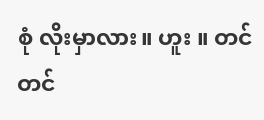စုံ လိုးမှာလား။ ဟူး ။ တင်တင်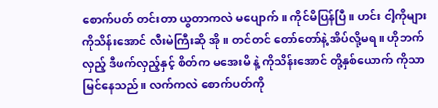စောက်ပတ် တင်းတာ ယွတာကလဲ မပျောက်။ ကိုင်မိပြန်ပြီ။ ဟင်း ငါ့ကိုများ ကိုသိန်းအောင် လီးမဲကြီးဆို အို ။ တင်တင် တော်တော်နဲ့ အိပ်လို့မရ။ ဟိုဘက်လှည့် ဒီဖက်လှည့်နှင့် စိတ်က မအေးမိ နဲ့ ကိုသိန်းအောင် တို့နှစ်ယောက် ကိုသာ မြင်နေသည်။ လက်ကလဲ စောက်ပတ်ကို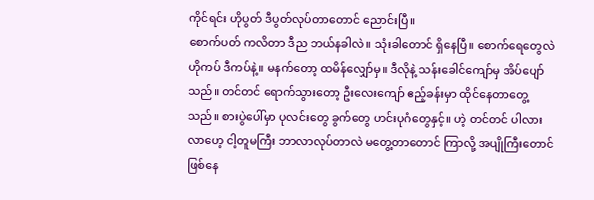ကိုင်ရင်း ဟိုပွတ် ဒီပွတ်လုပ်တာတောင် ညောင်းပြီ။
စောက်ပတ် ကလိတာ ဒီည ဘယ်နခါလဲ။ သုံးခါတောင် ရှိနေပြီ။ စောက်ရေတွေလဲ ဟိုကပ် ဒီကပ်နဲ့။ မနက်တော့ ထမိန်လျှော်မှ။ ဒီလိုနဲ့ သန်းခေါင်ကျော်မှ အိပ်ပျော်သည်။ တင်တင် ရောက်သွားတော့ ဦးလေးကျော် ဧည့်ခန်းမှာ ထိုင်နေတာတွေ့သည်။ စားပွဲပေါ်မှာ ပုလင်းတွေ ခွက်တွေ ဟင်းပုဂံတွေနှင့်။ ဟဲ့ တင်တင် ပါလား လာဟေ့ ငါ့တူမကြီး ဘာလာလုပ်တာလဲ မတွေ့တာတောင် ကြာလို့ အပျိုကြီးတောင် ဖြစ်နေ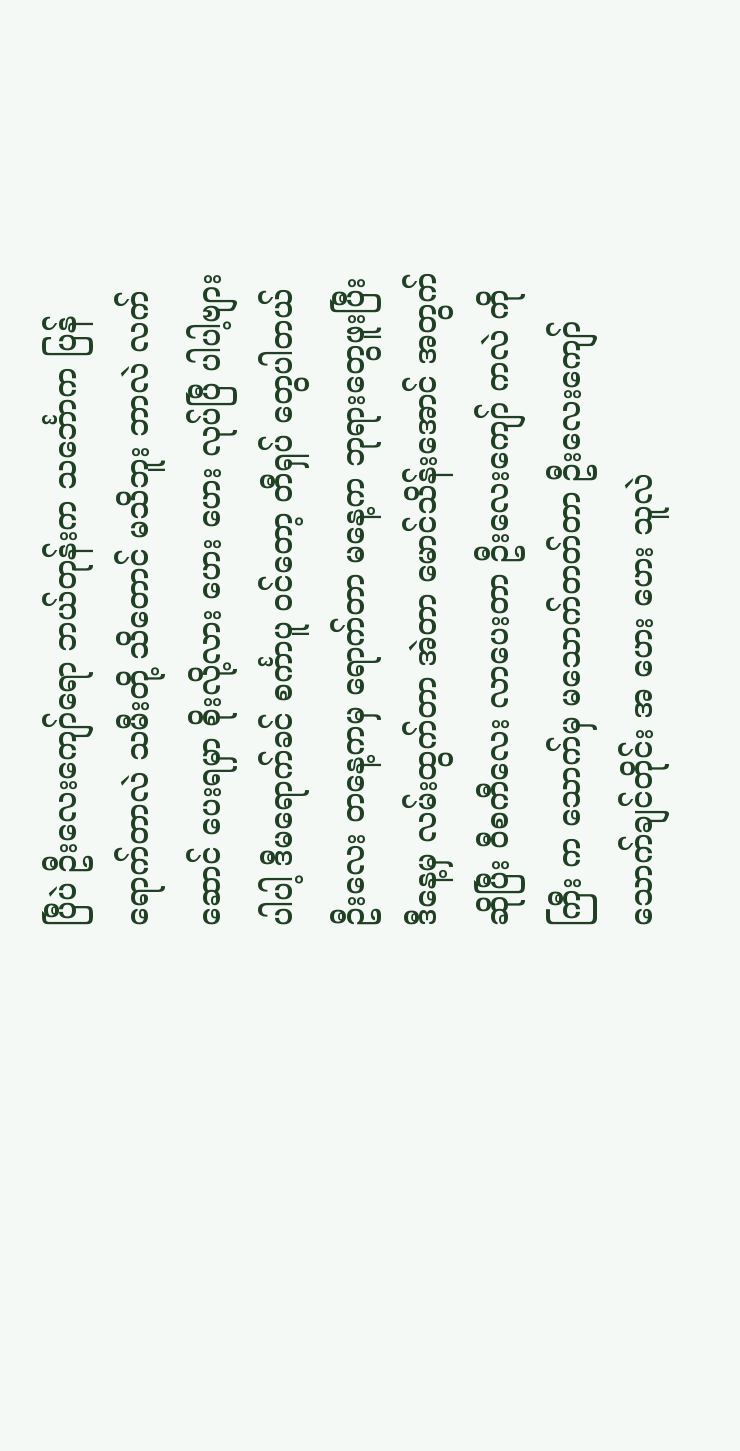ပြီပဲ ဦးလေးကျော်ရော ဘယ်တုန်းက သင်္ဘောက ပြန်ရောက်တာလဲ သမီးတို့ သိတောင် မသိဘူး ဘာလဲ လက်ဆောင် ပေးရမှာ စိုးလို့လား ဟေး ဟေး လုပ်ပြီ ပါပါ့ဗျား ပါပါ့ ဒီမရောက်ခင် စင်္ကာပူ ဝင်တော့ တီရှပ် တွေပါတယ် ဦးလေး တနေ့ကမှ ရောက်တာ မနေ့က ဘုရားတွေဖူးပြီး ဒီနေ့မှ လမ်းထွက်တာ အဲတာ မောင်သိန်းအောင် အတွက် ဆိုပြီး ဝီစကီလေး လာပေးတာ ဦးလေးကျော် ကလဲ ကိုကြီး က သောက်မှ မသောက်တတ်တာ ဦးလေးကျော် သောက်ချင်တိုင်း အ ဟေး ဟေး သူလဲ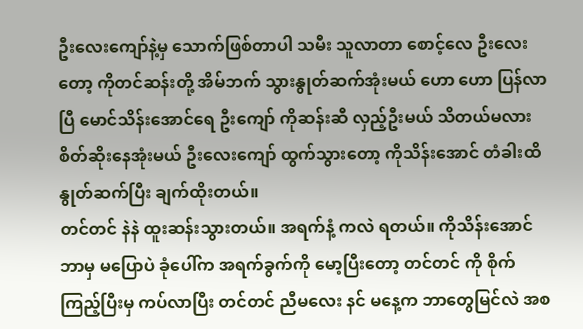ဦးလေးကျော်နဲ့မှ သောက်ဖြစ်တာပါ သမီး သူလာတာ စောင့်လေ ဦးလေးတော့ ကိုတင်ဆန်းတို့ အိမ်ဘက် သွားနွုတ်ဆက်အုံးမယ် ဟော ဟော ပြန်လာပြီ မောင်သိန်းအောင်ရေ ဦးကျော် ကိုဆန်းဆီ လှည့်ဦးမယ် သိတယ်မလား စိတ်ဆိုးနေအုံးမယ် ဦးလေးကျော် ထွက်သွားတော့ ကိုသိန်းအောင် တံခါးထိ နွုတ်ဆက်ပြီး ချက်ထိုးတယ်။
တင်တင် နဲနဲ ထူးဆန်းသွားတယ်။ အရက်နံ့ ကလဲ ရတယ်။ ကိုသိန်းအောင် ဘာမှ မပြောပဲ ခုံပေါ်က အရက်ခွက်ကို မော့ပြီးတော့ တင်တင် ကို စိုက်ကြည့်ပြီးမှ ကပ်လာပြီး တင်တင် ညီမလေး နင် မနေ့က ဘာတွေမြင်လဲ အစ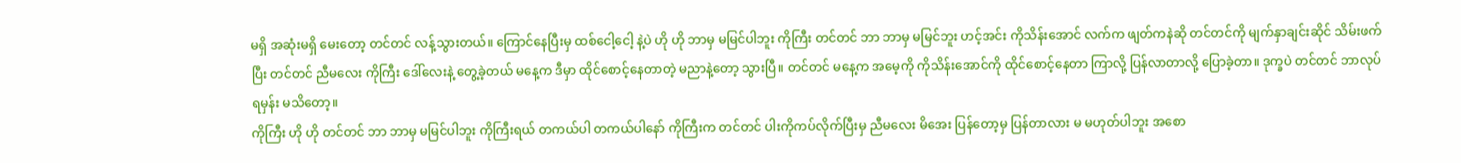မရှိ အဆုံးမရှိ မေးတော့ တင်တင် လန့်သွားတယ်။ ကြောင်နေပြီးမှ ထစ်ငေါ့ငေါ့ နဲ့ပဲ ဟို ဟို ဘာမှ မမြင်ပါဘူး ကိုကြီး တင်တင် ဘာ ဘာမှ မမြင်ဘူး ဟင့်အင်း ကိုသိန်းအောင် လက်က ဖျတ်ကနဲဆို တင်တင်ကို မျက်နှာချင်းဆိုင် သိမ်းဖက်ပြီး တင်တင် ညီမလေး ကိုကြီး ဒေါ်လေးနဲ့ တွေ့ခဲ့တယ် မနေ့က ဒီမှာ ထိုင်စောင့်နေတာတဲ့ မညာနဲ့တော့ သွားပြီ။ တင်တင် မနေ့က အမေ့ကို ကိုသိန်းအောင်ကို ထိုင်စောင့်နေတာ ကြာလို့ ပြန်လာတာလို့ ပြောခဲ့တာ။ ဒုက္ခပဲ တင်တင် ဘာလုပ်ရမှန်း မသိတော့။
ကိုကြီး ဟို ဟို တင်တင် ဘာ ဘာမှ မမြင်ပါဘူး ကိုကြီးရယ် တကယ်ပါ တကယ်ပါနော် ကိုကြီးက တင်တင် ပါးကိုကပ်လိုက်ပြီးမှ ညီမလေး မိအေး ပြန်တော့မှ ပြန်တာလား မ မဟုတ်ပါဘူး အစော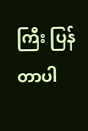ကြီး ပြန်တာပါ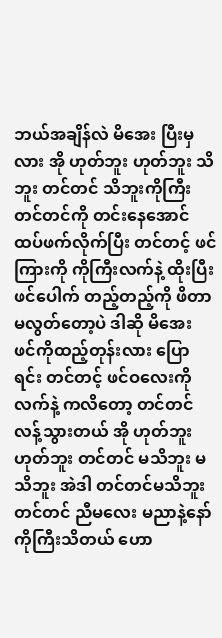ဘယ်အချိန်လဲ မိအေး ပြီးမှလား အို ဟုတ်ဘူး ဟုတ်ဘူး သိဘူး တင်တင် သိဘူးကိုကြီး တင်တင်ကို တင်းနေအောင် ထပ်ဖက်လိုက်ပြီး တင်တင့် ဖင်ကြားကို ကိုကြီးလက်နဲ့ ထိုးပြီးဖင်ပေါက် တည့်တည့်ကို ဖိတာ မလွတ်တော့ပဲ ဒါဆို မိအေး ဖင်ကိုထည့်တုန်းလား ပြောရင်း တင်တင့် ဖင်ဝလေးကို လက်နဲ့ ကလိတော့ တင်တင် လန့်သွားတယ် အို ဟုတ်ဘူး ဟုတ်ဘူး တင်တင် မသိဘူး မသိဘူး အဲဒါ တင်တင်မသိဘူး တင်တင် ညီမလေး မညာနဲ့နော် ကိုကြီးသိတယ် ဟော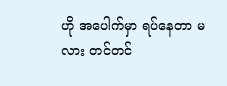ဟို အပေါက်မှာ ရပ်နေတာ မလား တင်တင်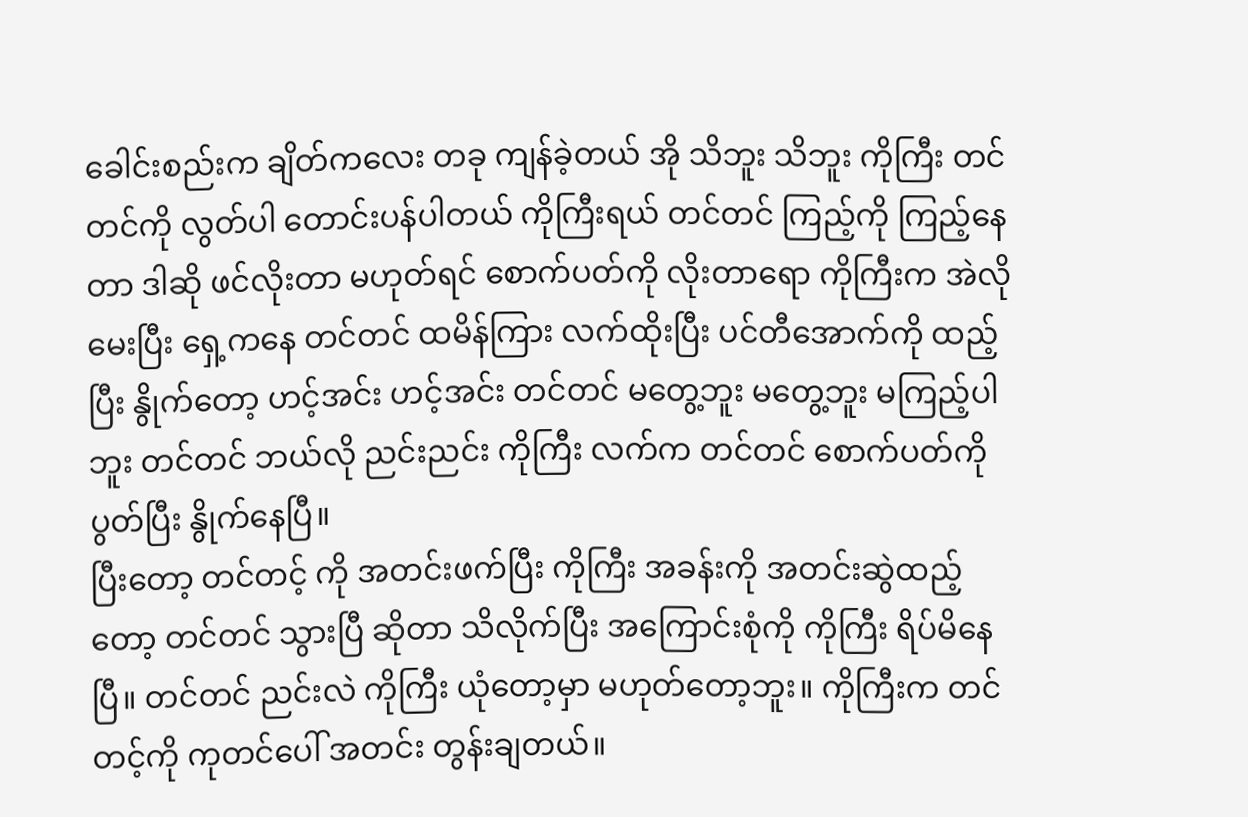ခေါင်းစည်းက ချိတ်ကလေး တခု ကျန်ခဲ့တယ် အို သိဘူး သိဘူး ကိုကြီး တင်တင်ကို လွတ်ပါ တောင်းပန်ပါတယ် ကိုကြီးရယ် တင်တင် ကြည့်ကို ကြည့်နေတာ ဒါဆို ဖင်လိုးတာ မဟုတ်ရင် စောက်ပတ်ကို လိုးတာရော ကိုကြီးက အဲလိုမေးပြီး ရှေ့ကနေ တင်တင် ထမိန်ကြား လက်ထိုးပြီး ပင်တီအောက်ကို ထည့်ပြီး နွိုက်တော့ ဟင့်အင်း ဟင့်အင်း တင်တင် မတွေ့ဘူး မတွေ့ဘူး မကြည့်ပါဘူး တင်တင် ဘယ်လို ညင်းညင်း ကိုကြီး လက်က တင်တင် စောက်ပတ်ကို ပွတ်ပြီး နွိုက်နေပြီ။
ပြီးတော့ တင်တင့် ကို အတင်းဖက်ပြီး ကိုကြီး အခန်းကို အတင်းဆွဲထည့်တော့ တင်တင် သွားပြီ ဆိုတာ သိလိုက်ပြီး အကြောင်းစုံကို ကိုကြီး ရိပ်မိနေပြီ။ တင်တင် ညင်းလဲ ကိုကြီး ယုံတော့မှာ မဟုတ်တော့ဘူး။ ကိုကြီးက တင်တင့်ကို ကုတင်ပေါ် အတင်း တွန်းချတယ်။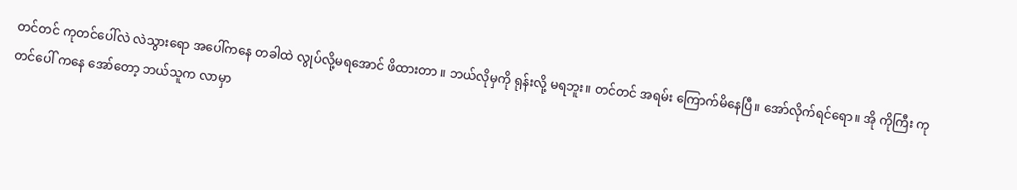တင်တင် ကုတင်ပေါ်လဲ လဲသွားရော အပေါ်ကနေ တခါထဲ လွုပ်လို့မရအောင် ဖိထားတာ ။ ဘယ်လိုမှကို ရုန်းလို့ မရဘူး။ တင်တင် အရမ်း ကြောက်မိနေပြီ။ အော်လိုက်ရင်ရော။ အို ကိုကြီး ကုတင်ပေါ် ကနေ အော်တော့ ဘယ်သူက လာမှာ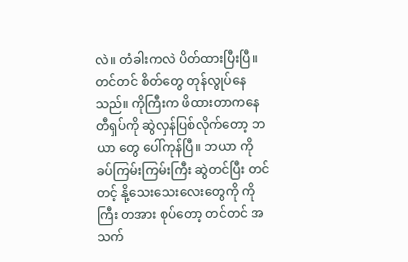လဲ။ တံခါးကလဲ ပိတ်ထားပြီးပြီ။ တင်တင် စိတ်တွေ တုန်လွုပ်နေသည်။ ကိုကြီးက ဖိထားတာကနေ တီရှပ်ကို ဆွဲလှန်ပြစ်လိုက်တော့ ဘယာ တွေ ပေါ်ကုန်ပြီ။ ဘယာ ကို ခပ်ကြမ်းကြမ်းကြီး ဆွဲတင်ပြီး တင်တင့် နို့သေးသေးလေးတွေကို ကိုကြီး တအား စုပ်တော့ တင်တင် အသက်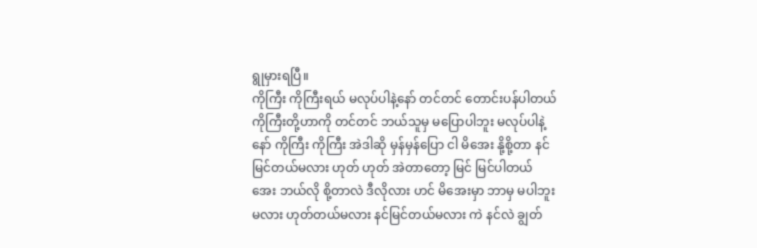ရွုမှားရပြီ။
ကိုကြီး ကိုကြီးရယ် မလုပ်ပါနဲ့နော် တင်တင် တောင်းပန်ပါတယ် ကိုကြီးတို့ဟာကို တင်တင် ဘယ်သူမှ မပြောပါဘူး မလုပ်ပါနဲ့နော် ကိုကြီး ကိုကြီး အဲဒါဆို မှန်မှန်ပြော ငါ မိအေး နို့စို့တာ နင်မြင်တယ်မလား ဟုတ် ဟုတ် အဲတာတော့ မြင် မြင်ပါတယ် အေး ဘယ်လို စို့တာလဲ ဒီလိုလား ဟင် မိအေးမှာ ဘာမှ မပါဘူးမလား ဟုတ်တယ်မလား နင်မြင်တယ်မလား ကဲ နင်လဲ ချွတ်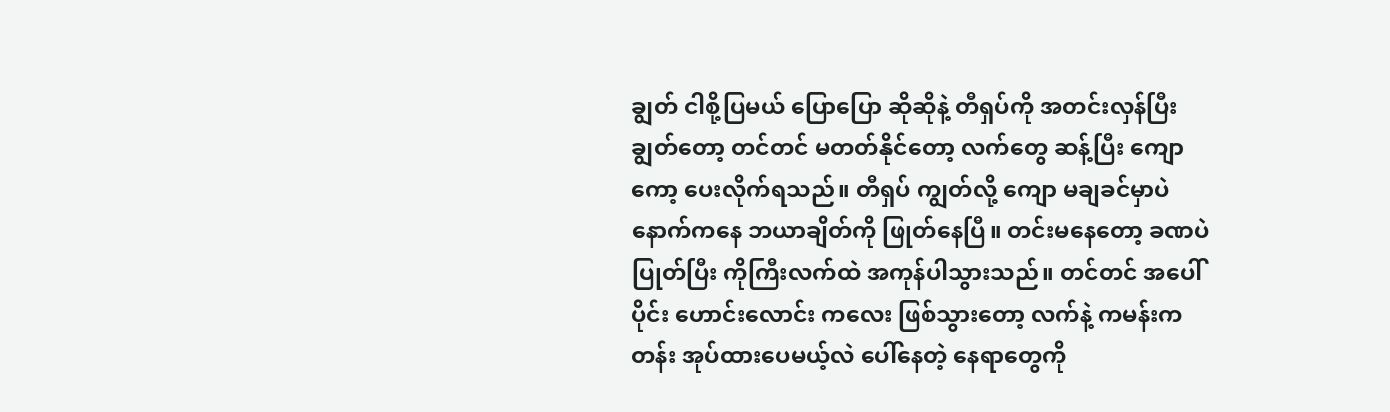ချွတ် ငါစို့ပြမယ် ပြောပြော ဆိုဆိုနဲ့ တီရှပ်ကို အတင်းလှန်ပြီး ချွတ်တော့ တင်တင် မတတ်နိုင်တော့ လက်တွေ ဆန့်ပြီး ကျောကော့ ပေးလိုက်ရသည်။ တီရှပ် ကျွတ်လို့ ကျော မချခင်မှာပဲ နောက်ကနေ ဘယာချိတ်ကို ဖြုတ်နေပြီ။ တင်းမနေတော့ ခဏပဲ ပြုတ်ပြီး ကိုကြီးလက်ထဲ အကုန်ပါသွားသည်။ တင်တင် အပေါ်ပိုင်း ဟောင်းလောင်း ကလေး ဖြစ်သွားတော့ လက်နဲ့ ကမန်းကတန်း အုပ်ထားပေမယ့်လဲ ပေါ်နေတဲ့ နေရာတွေကို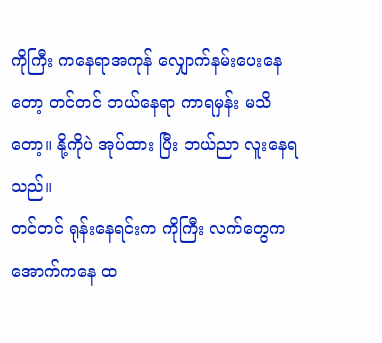ကိုကြီး ကနေရာအကုန် လျှောက်နမ်းပေးနေတော့ တင်တင် ဘယ်နေရာ ကာရမှန်း မသိတော့။ နို့ကိုပဲ အုပ်ထား ပြီး ဘယ်ညာ လူးနေရသည်။
တင်တင် ရုန်းနေရင်းက ကိုကြီး လက်တွေက အောက်ကနေ ထ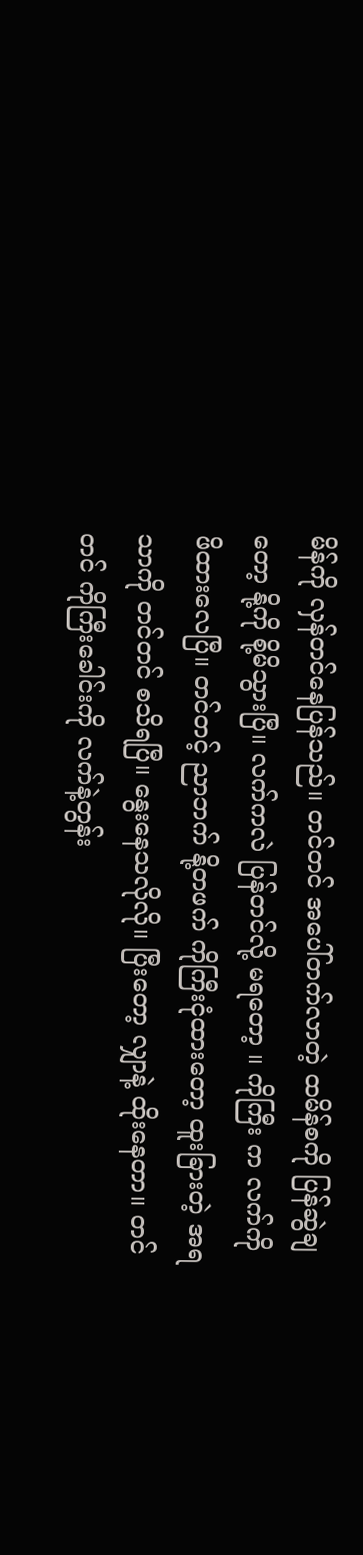မိန်ကို လှန်တင်နေပြန်သည်။ တင်တင် အပေါ်တက်လာတဲ့ ထမိန်စကို ပြန်ဆွဲချတော့ နို့ကို စို့မိသွားပြီ။ လက်ကလဲ ပြန်တင်လို့ မရတော့ ။ ကိုကြီး က လက်ကို ဖိထားလေပြီ။ တင်တင့် ညာဘက် နို့တဖက် ကိုကြီးငုံထားတော့ ထူးခြားတဲ့ အရသာကို တင်တင် စသိရပြီ။ နွေးနေသလိုလို။ ပြီးတော့ လျှာနဲ့ ထိုးနေတာ။ တင်တင် ကိုကြီးခေါင်းကို လက်နဲ့တွန်း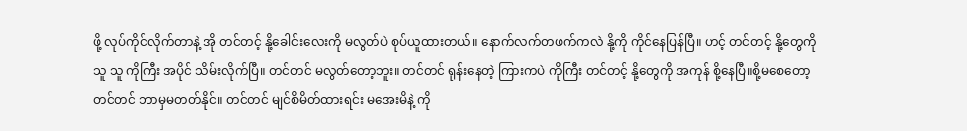ဖို့ လုပ်ကိုင်လိုက်တာနဲ့ အို တင်တင့် နို့ခေါင်းလေးကို မလွတ်ပဲ စုပ်ယူထားတယ်။ နောက်လက်တဖက်ကလဲ နို့ကို ကိုင်နေပြန်ပြီ။ ဟင့် တင်တင့် နို့တွေကို သူ သူ ကိုကြီး အပိုင် သိမ်းလိုက်ပြီ။ တင်တင် မလွတ်တော့ဘူး။ တင်တင် ရုန်းနေတဲ့ ကြားကပဲ ကိုကြီး တင်တင့် နို့တွေကို အကုန် စို့နေပြီ။စို့မစေတော့ တင်တင် ဘာမှမတတ်နိုင်။ တင်တင် မျင်စိမိတ်ထားရင်း မအေးမိနဲ့ ကို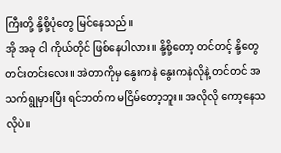ကြီးတို့ နို့စို့ပုံတွေ မြင်နေသည်။
အို အခု ငါ ကိုယ်တိုင် ဖြစ်နေပါလား။ နို့စို့တော့ တင်တင့် နို့တွေ တင်းတင်းလေး။ အဲတာကိုမှ နွေးကနဲ နွေးကနဲလိုနဲ့ တင်တင် အသက်ရွုမှားပြီး ရင်ဘတ်က မငြိမ်တော့ဘူး။ အလိုလို ကော့နေသလိုပဲ။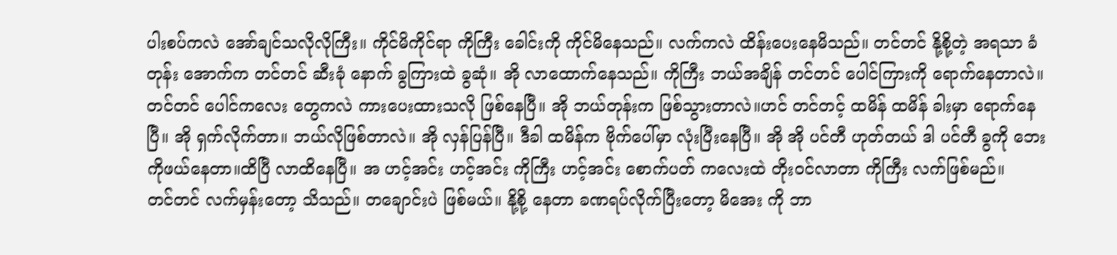ပါးစပ်ကလဲ အော်ချင်သလိုလိုကြီး။ ကိုင်မိကိုင်ရာ ကိုကြီး ခေါင်းကို ကိုင်မိနေသည်။ လက်ကလဲ ထိန်းပေးနေမိသည်။ တင်တင် နို့စို့တဲ့ အရသာ ခံတုန်း အောက်က တင်တင် ဆီးခုံ နောက် ခွကြားထဲ ခွဆုံ။ အို လာထောက်နေသည်။ ကိုကြီး ဘယ်အချိန် တင်တင် ပေါင်ကြားကို ရောက်နေတာလဲ။ တင်တင် ပေါင်ကလေး တွေကလဲ ကားပေးထားသလို ဖြစ်နေပြီ။ အို ဘယ်တုန်းက ဖြစ်သွားတာလဲ။ဟင် တင်တင့် ထမိန် ထမိန် ခါးမှာ ရောက်နေပြီ။ အို ရှက်လိုက်တာ။ ဘယ်လိုဖြစ်တာလဲ။ အို လှန်ပြန်ပြီ။ ဒီခါ ထမိန်က ဗိုက်ပေါ်မှာ လုံးပြီးနေပြီ။ အို အို ပင်တီ ဟုတ်တယ် ဒါ ပင်တီ ခွကို ဘေးကိုဖယ်နေတာ။ထိပြီ လာထိနေပြီ။ အ ဟင့်အင်း ဟင့်အင်း ကိုကြီး ဟင့်အင်း စောက်ပတ် ကလေးထဲ တိုးဝင်လာတာ ကိုကြီး လက်ဖြစ်မည်။
တင်တင် လက်မှန်းတော့ သိသည်။ တချောင်းပဲ ဖြစ်မယ်။ နို့စို့ နေတာ ခဏရပ်လိုက်ပြီးတော့ မိအေး ကို ဘာ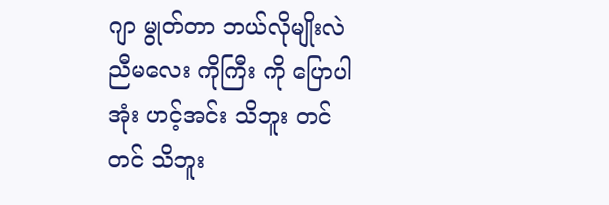ဂျာ မွုတ်တာ ဘယ်လိုမျိုးလဲ ညီမလေး ကိုကြီး ကို ပြောပါအုံး ဟင့်အင်း သိဘူး တင်တင် သိဘူး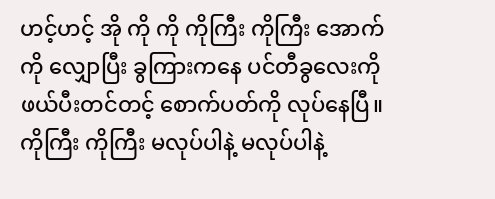ဟင့်ဟင့် အို ကို ကို ကိုကြီး ကိုကြီး အောက်ကို လျှောပြီး ခွကြားကနေ ပင်တီခွလေးကို ဖယ်ပီးတင်တင့် စောက်ပတ်ကို လုပ်နေပြီ။ ကိုကြီး ကိုကြီး မလုပ်ပါနဲ့ မလုပ်ပါနဲ့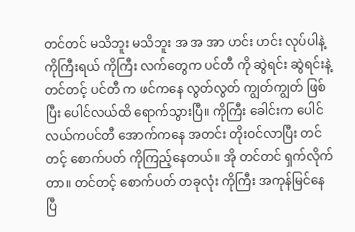တင်တင် မသိဘူး မသိဘူး အ အ အာ ဟင်း ဟင်း လုပ်ပါနဲ့ ကိုကြီးရယ် ကိုကြီး လက်တွေက ပင်တီ ကို ဆွဲရင်း ဆွဲရင်းနဲ့ တင်တင့် ပင်တီ က ဖင်ကနေ လွတ်လွတ် ကျွတ်ကျွတ် ဖြစ်ပြီး ပေါင်လယ်ထိ ရောက်သွားပြီ။ ကိုကြီး ခေါင်းက ပေါင်လယ်ကပင်တီ အောက်ကနေ အတင်း တိုးဝင်လာပြီး တင်တင့် စောက်ပတ် ကိုကြည့်နေတယ်။ အို တင်တင် ရှက်လိုက်တာ။ တင်တင့် စောက်ပတ် တခုလုံး ကိုကြီး အကုန်မြင်နေပြီ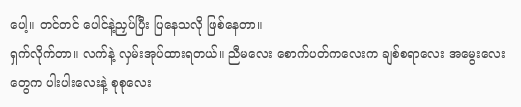ပေါ့။ တင်တင် ပေါင်နဲ့ညှပ်ပြီး ပြနေသလို ဖြစ်နေတာ။
ရှက်လိုက်တာ။ လက်နဲ့ လှမ်းအုပ်ထားရတယ်။ ညီမလေး စောက်ပတ်ကလေးက ချစ်စရာလေး အမွေးလေးတွေက ပါးပါးလေးနဲ့ စုစုလေး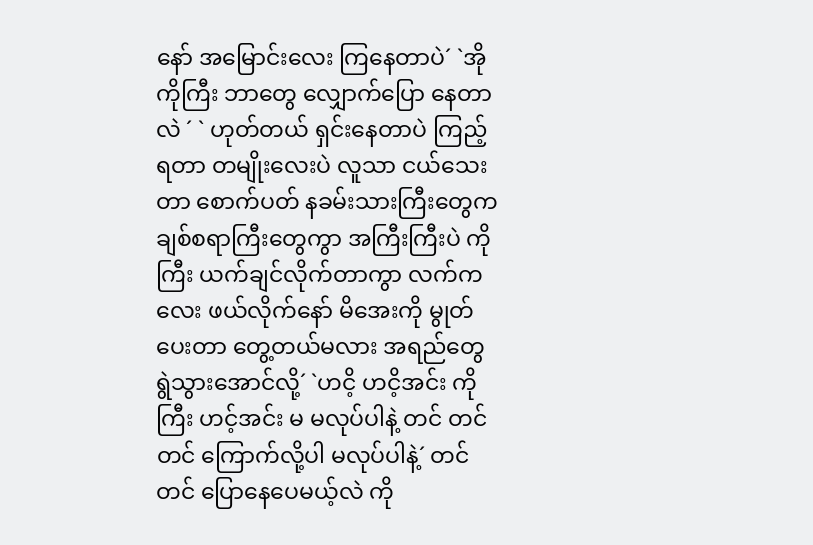နော် အမြောင်းလေး ကြနေတာပဲ´ `အို ကိုကြီး ဘာတွေ လျှောက်ပြော နေတာလဲ ´ ` ဟုတ်တယ် ရှင်းနေတာပဲ ကြည့်ရတာ တမျိုးလေးပဲ လူသာ ငယ်သေးတာ စောက်ပတ် နခမ်းသားကြီးတွေက ချစ်စရာကြီးတွေကွာ အကြီးကြီးပဲ ကိုကြီး ယက်ချင်လိုက်တာကွာ လက်ကလေး ဖယ်လိုက်နော် မိအေးကို မွုတ်ပေးတာ တွေ့တယ်မလား အရည်တွေ ရွဲသွားအောင်လို့´ `ဟငိ့ ဟငိ့အင်း ကိုကြီး ဟင့်အင်း မ မလုပ်ပါနဲ့ တင် တင်တင် ကြောက်လို့ပါ မလုပ်ပါနဲ့´ တင်တင် ပြောနေပေမယ့်လဲ ကို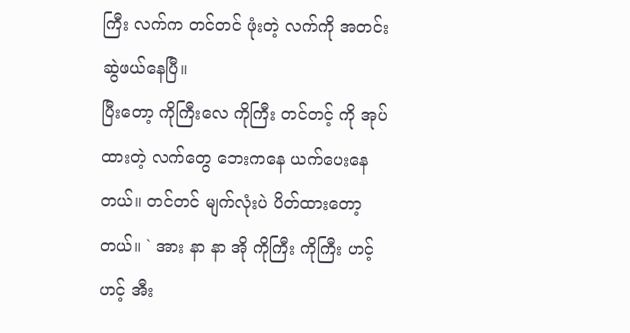ကြီး လက်က တင်တင် ဖုံးတဲ့ လက်ကို အတင်း ဆွဲဖယ်နေပြီ။
ပြီးတော့ ကိုကြီးလေ ကိုကြီး တင်တင့် ကို အုပ်ထားတဲ့ လက်တွေ ဘေးကနေ ယက်ပေးနေတယ်။ တင်တင် မျက်လုံးပဲ ပိတ်ထားတော့တယ်။ ` အား နာ နာ အို ကိုကြီး ကိုကြီး ဟင့် ဟင့် အီး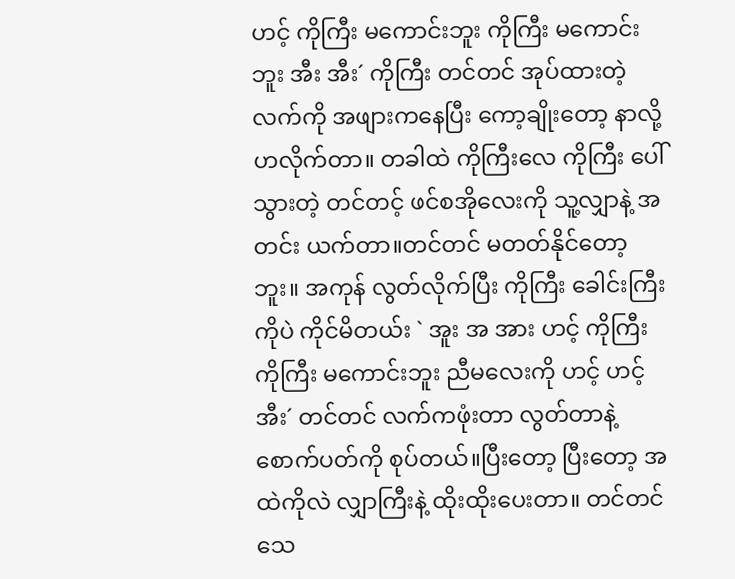ဟင့် ကိုကြီး မကောင်းဘူး ကိုကြီး မကောင်းဘူး အီး အီး´ ကိုကြီး တင်တင် အုပ်ထားတဲ့ လက်ကို အဖျားကနေပြီး ကော့ချိုးတော့ နာလို့ ဟလိုက်တာ။ တခါထဲ ကိုကြီးလေ ကိုကြီး ပေါ်သွားတဲ့ တင်တင့် ဖင်စအိုလေးကို သူ့လျှာနဲ့ အတင်း ယက်တာ။တင်တင် မတတ်နိုင်တော့ဘူး။ အကုန် လွတ်လိုက်ပြီး ကိုကြီး ခေါင်းကြီးကိုပဲ ကိုင်မိတယ်း ` အူး အ အား ဟင့် ကိုကြီး ကိုကြီး မကောင်းဘူး ညီမလေးကို ဟင့် ဟင့် အီး´ တင်တင် လက်ကဖုံးတာ လွတ်တာနဲ့ စောက်ပတ်ကို စုပ်တယ်။ပြီးတော့ ပြီးတော့ အထဲကိုလဲ လျှာကြီးနဲ့ ထိုးထိုးပေးတာ။ တင်တင် သေ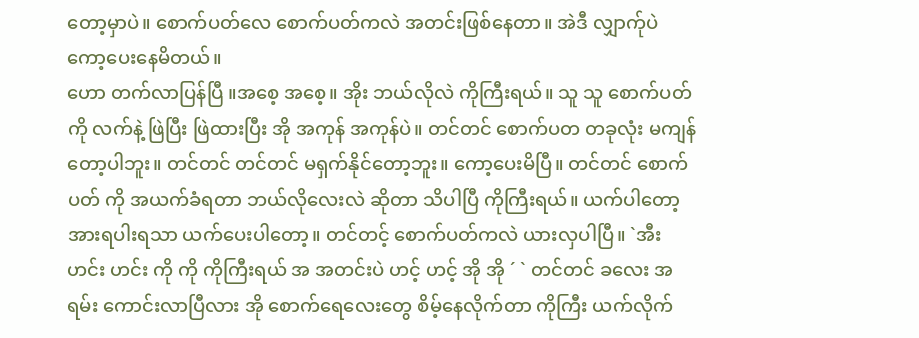တော့မှာပဲ။ စောက်ပတ်လေ စောက်ပတ်ကလဲ အတင်းဖြစ်နေတာ။ အဲဒီ လျှာက်ုပဲ ကော့ပေးနေမိတယ်။
ဟော တက်လာပြန်ပြီ ။အစေ့ အစေ့။ အိုး ဘယ်လိုလဲ ကိုကြီးရယ်။ သူ သူ စောက်ပတ်ကို လက်နဲ့ ဖြဲပြီး ဖြဲထားပြီး အို အကုန် အကုန်ပဲ။ တင်တင် စောက်ပတ တခုလုံး မကျန်တော့ပါဘူး။ တင်တင် တင်တင် မရှက်နိုင်တော့ဘူး။ ကော့ပေးမိပြီ။ တင်တင် စောက်ပတ် ကို အယက်ခံရတာ ဘယ်လိုလေးလဲ ဆိုတာ သိပါပြီ ကိုကြီးရယ်။ ယက်ပါတော့ အားရပါးရသာ ယက်ပေးပါတော့။ တင်တင့် စောက်ပတ်ကလဲ ယားလှပါပြီ။ `အီး ဟင်း ဟင်း ကို ကို ကိုကြီးရယ် အ အတင်းပဲ ဟင့် ဟင့် အို အို ´ ` တင်တင် ခလေး အရမ်း ကောင်းလာပြီလား အို စောက်ရေလေးတွေ စိမ့်နေလိုက်တာ ကိုကြီး ယက်လိုက်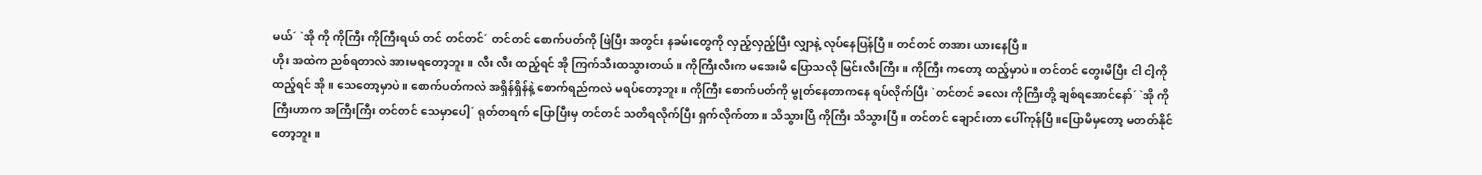မယ်´ `အို ကို ကိုကြီး ကိုကြီးရယ် တင် တင်တင်´ တင်တင် စောက်ပတ်ကို ဖြဲပြီး အတွင်း နခမ်းတွေကို လှည့်လှည့်ပြီး လျှာနဲ့ လုပ်နေပြန်ပြီ။ တင်တင် တအား ယားနေပြီ။
ဟိုး အထဲက ညစ်ရတာလဲ အားမရတော့ဘူး။ လီး လီး ထည့်ရင် အို ကြက်သီးထသွားတယ်။ ကိုကြီးလီးက မအေးမိ ပြောသလို မြင်းလီးကြီး။ ကိုကြီး ကတော့ ထည့်မှာပဲ။ တင်တင် တွေးမိပြီး ငါ ငါ့ကို ထည့်ရင် အို။ သေတော့မှာပဲ။ စောက်ပတ်ကလဲ အရှိန်ရှိန်နဲ့ စောက်ရည်ကလဲ မရပ်တော့ဘူး။ ကိုကြီး စောက်ပတ်ကို မွုတ်နေတာကနေ ရပ်လိုက်ပြီး `တင်တင် ခလေး ကိုကြီးတို့ ချစ်ရအောင်နော်´ `အို ကိုကြီးဟာက အကြီးကြီး တင်တင် သေမှာပေါ့´ ရုတ်တရက် ပြောပြီးမှ တင်တင် သတိရလိုက်ပြီး ရှက်လိုက်တာ။ သိသွားပြီ ကိုကြီး သိသွားပြီ။ တင်တင် ချောင်းတာ ပေါ်ကုန်ပြီ။ပြောမိမှတော့ မတတ်နိုင်တော့ဘူး။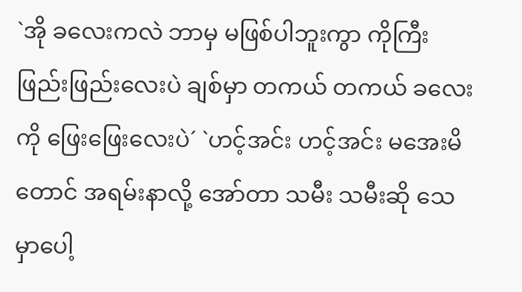`အို ခလေးကလဲ ဘာမှ မဖြစ်ပါဘူးကွာ ကိုကြီး ဖြည်းဖြည်းလေးပဲ ချစ်မှာ တကယ် တကယ် ခလေးကို ဖြေးဖြေးလေးပဲ´ `ဟင့်အင်း ဟင့်အင်း မအေးမိတောင် အရမ်းနာလို့ အော်တာ သမီး သမီးဆို သေမှာပေါ့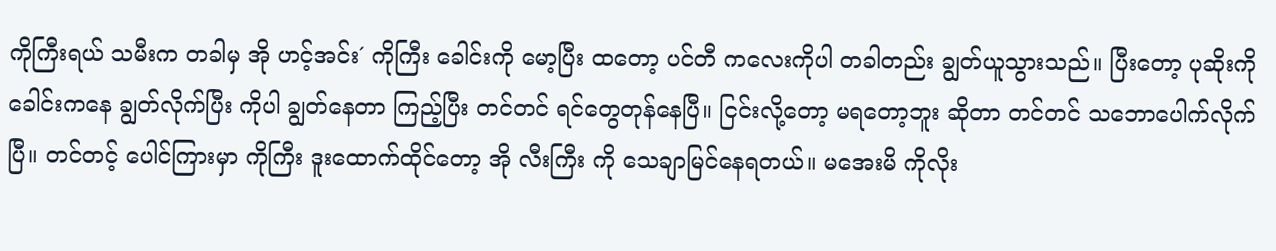ကိုကြီးရယ် သမီးက တခါမှ အို ဟင့်အင်း´ ကိုကြီး ခေါင်းကို မော့ပြီး ထတော့ ပင်တီ ကလေးကိုပါ တခါတည်း ချွတ်ယူသွားသည်။ ပြီးတော့ ပုဆိုးကို ခေါင်းကနေ ချွတ်လိုက်ပြီး ကိုပါ ချွတ်နေတာ ကြည့်ပြီး တင်တင် ရင်တွေတုန်နေပြီ။ ငြင်းလို့တော့ မရတော့ဘူး ဆိုတာ တင်တင် သဘောပေါက်လိုက်ပြီ။ တင်တင့် ပေါင်ကြားမှာ ကိုကြီး ဒူးထောက်ထိုင်တော့ အို လီးကြီး ကို သေချာမြင်နေရတယ်။ မအေးမိ ကိုလိုး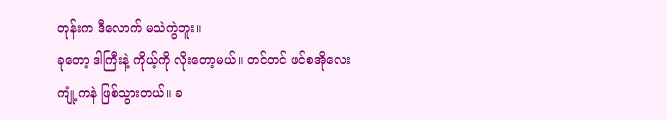တုန်းက ဒီလောက် မသဲကွဲဘူး။
ခုတော့ ဒါကြီးနဲ့ ကိုယ့်ကို လိုးတော့မယ်။ တင်တင် ဖင်စအိုလေး ကျုံ့ကနဲ ဖြစ်သွားတယ်။ ခ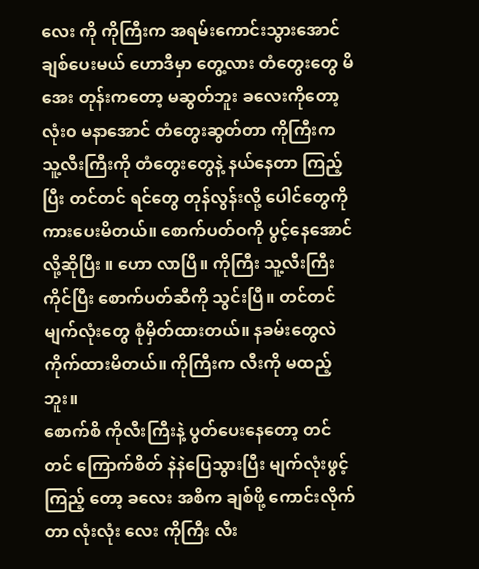လေး ကို ကိုကြီးက အရမ်းကောင်းသွားအောင် ချစ်ပေးမယ် ဟောဒီမှာ တွေ့လား တံတွေးတွေ မိအေး တုန်းကတော့ မဆွတ်ဘူး ခလေးကိုတော့ လုံး၀ မနာအောင် တံတွေးဆွတ်တာ ကိုကြီးက သူ့လီးကြီးကို တံတွေးတွေနဲ့ နယ်နေတာ ကြည့်ပြီး တင်တင် ရင်တွေ တုန်လွန်းလို့ ပေါင်တွေကို ကားပေးမိတယ်။ စောက်ပတ်ဝကို ပွင့်နေအောင်လို့ဆိုပြီး ။ ဟော လာပြီ။ ကိုကြီး သူ့လီးကြီး ကိုင်ပြီး စောက်ပတ်ဆီကို သွင်းပြီ။ တင်တင် မျက်လုံးတွေ စုံမှိတ်ထားတယ်။ နခမ်းတွေလဲ ကိုက်ထားမိတယ်။ ကိုကြီးက လီးကို မထည့်ဘူး။
စောက်စိ ကိုလီးကြီးနဲ့ ပွတ်ပေးနေတော့ တင်တင် ကြောက်စိတ် နဲနဲပြေသွားပြီး မျက်လုံးဖွင့်ကြည့် တော့ ခလေး အစိက ချစ်ဖို့ ကောင်းလိုက်တာ လုံးလုံး လေး ကိုကြီး လီး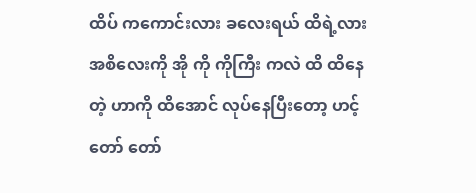ထိပ် ကကောင်းလား ခလေးရယ် ထိရဲ့လား အစိလေးကို အို ကို ကိုကြီး ကလဲ ထိ ထိနေတဲ့ ဟာကို ထိအောင် လုပ်နေပြီးတော့ ဟင့် တော် တော်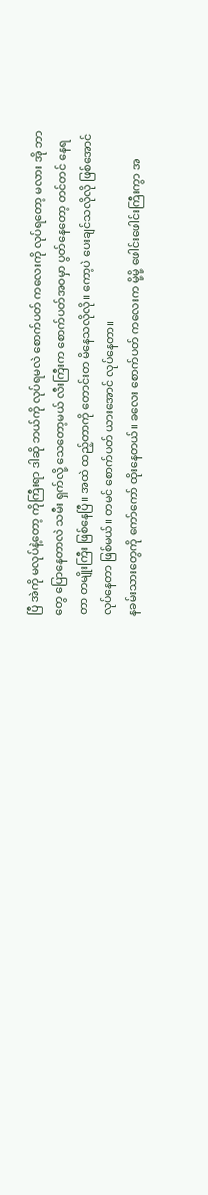ပြီ အဲကို မလုပ်နဲ့တော့ ကိုကြီးရာ ဒါဆို ဘယ်ကို လုပ်ရမလဲ စောက်ပတ် ကလေးကို လုပ်ရတော့ မလား အို ဘာတွေ ပြောနေတာလဲ သမီး ရှက်လို့ သေတော့မယ် လီးကြီးက စောက်ပတ်အဝမှာ ပွတ်နေတော့ တင်တင် နေရတာ တမျိုးကြီး ဖြစ်နေပြီ။ အထဲ ထည့်တာကို တောင်းတ မိနေသလိုလို။ ကော့ပဲ ပေးချင်သလိုလို ဖြစ်အောင် လုပ်နေတာ ဖြစ်မယ်။ တမင် စောက်ပတ် ယားအောင် လုပ်နေတာ။
နခမ်းသားတွေကို ကော်ကော် ထိုးနေတယ်။ ခလေး စောက်ပတ် ကလေးက မို့မို့ ဖေါင်းဖေါင်းကြီးကွာ အ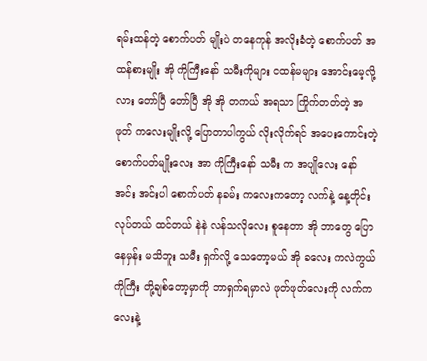ရမ်းထန်တဲ့ စောက်ပတ် မျိုးပဲ တနေကုန် အလိုးခံတဲ့ စောက်ပတ် အထန်စားမျိုး အို ကိုကြီးနော် သမီးကိုများ ငထန်မများ အောင်းမေ့လို့လား တော်ပြီ တော်ပြီ အို အို တကယ် အရသာ ကြိုက်တတ်တဲ့ အဖုတ် ကလေးမျိုးလို့ ပြောတာပါကွယ် လိုးလိုက်ရင် အပေးကောင်းတဲ့ စောက်ပတ်မျိုးလေး အာ ကိုကြီးနော် သမီး က အပျိုလေး နော် အင်း အင်းပါ စောက်ပတ် နခမ်း ကလေးကတော့ လက်နဲ့ နေ့တိုင်း လုပ်တယ် ထင်တယ် နဲနဲ လန်သလိုလေး စူနေတာ အို ဘာတွေ ပြော နေမှန်း မသိဘူး သမီး ရှက်လို့ သေတော့မယ် အို ခလေး ကလဲကွယ် ကိုကြီး တို့ချစ်တော့မှာကို ဘာရှက်ရမှာလဲ ဖုတ်ဖုတ်လေးကို လက်ကလေးနဲ့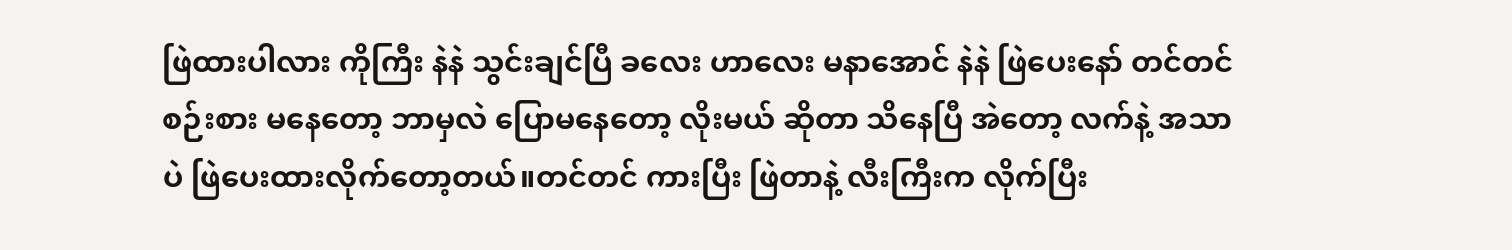ဖြဲထားပါလား ကိုကြီး နဲနဲ သွင်းချင်ပြီ ခလေး ဟာလေး မနာအောင် နဲနဲ ဖြဲပေးနော် တင်တင် စဉ်းစား မနေတော့ ဘာမှလဲ ပြောမနေတော့ လိုးမယ် ဆိုတာ သိနေပြီ အဲတော့ လက်နဲ့ အသာပဲ ဖြဲပေးထားလိုက်တော့တယ်။တင်တင် ကားပြီး ဖြဲတာနဲ့ လီးကြီးက လိုက်ပြီး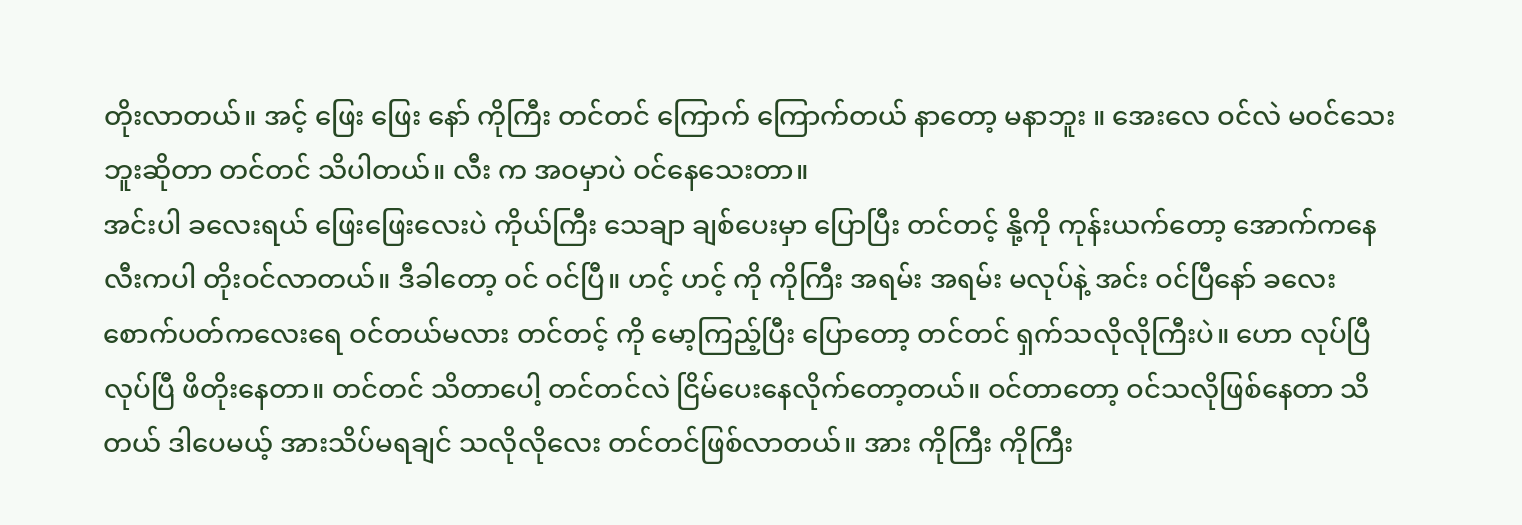တိုးလာတယ်။ အင့် ဖြေး ဖြေး နော် ကိုကြီး တင်တင် ကြောက် ကြောက်တယ် နာတော့ မနာဘူး ။ အေးလေ ဝင်လဲ မဝင်သေးဘူးဆိုတာ တင်တင် သိပါတယ်။ လီး က အဝမှာပဲ ဝင်နေသေးတာ။
အင်းပါ ခလေးရယ် ဖြေးဖြေးလေးပဲ ကိုယ်ကြီး သေချာ ချစ်ပေးမှာ ပြောပြီး တင်တင့် နို့ကို ကုန်းယက်တော့ အောက်ကနေ လီးကပါ တိုးဝင်လာတယ်။ ဒီခါတော့ ဝင် ဝင်ပြီ။ ဟင့် ဟင့် ကို ကိုကြီး အရမ်း အရမ်း မလုပ်နဲ့ အင်း ဝင်ပြီနော် ခလေး စောက်ပတ်ကလေးရေ ဝင်တယ်မလား တင်တင့် ကို မော့ကြည့်ပြီး ပြောတော့ တင်တင် ရှက်သလိုလိုကြီးပဲ။ ဟော လုပ်ပြီ လုပ်ပြီ ဖိတိုးနေတာ။ တင်တင် သိတာပေါ့ တင်တင်လဲ ငြိမ်ပေးနေလိုက်တော့တယ်။ ဝင်တာတော့ ဝင်သလိုဖြစ်နေတာ သိတယ် ဒါပေမယ့် အားသိပ်မရချင် သလိုလိုလေး တင်တင်ဖြစ်လာတယ်။ အား ကိုကြီး ကိုကြီး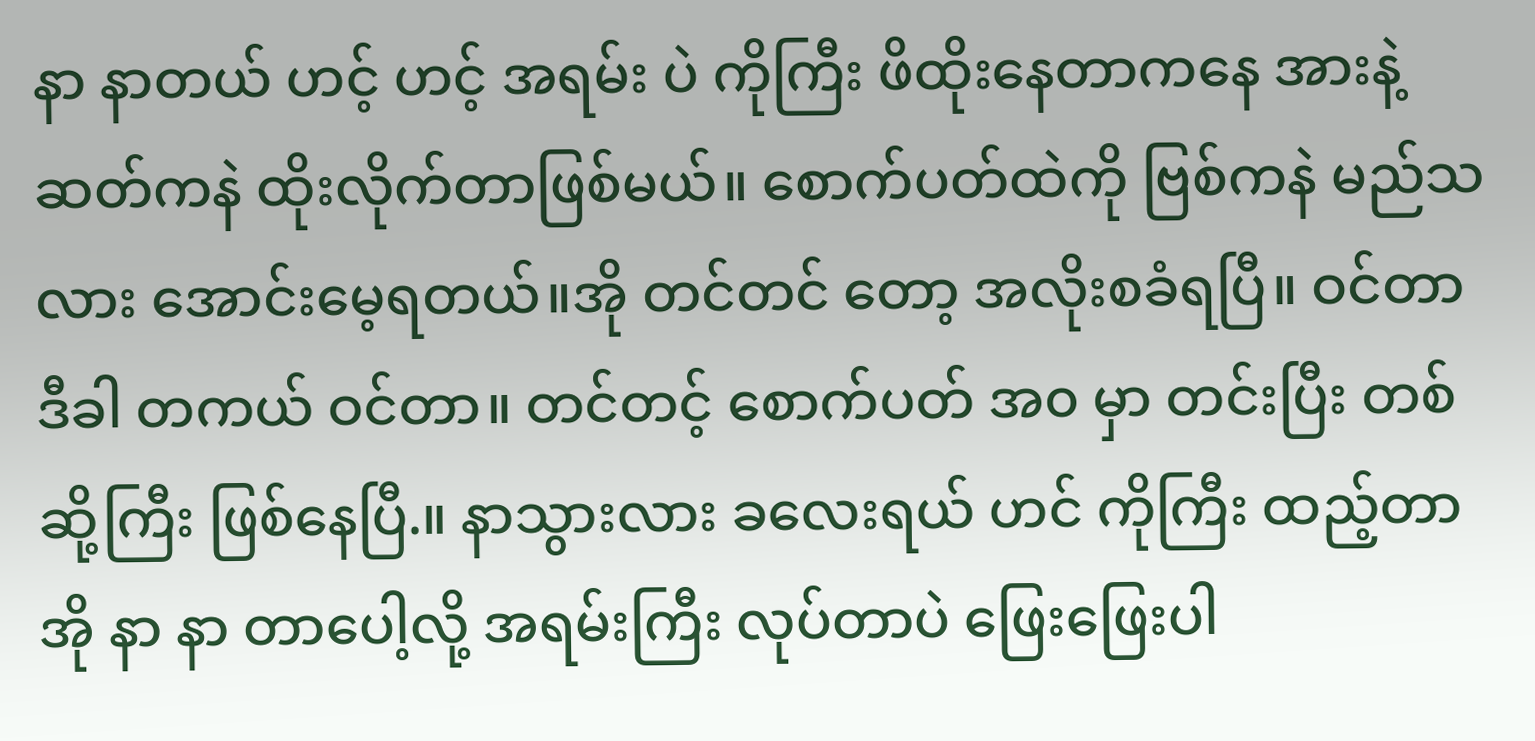နာ နာတယ် ဟင့် ဟင့် အရမ်း ပဲ ကိုကြီး ဖိထိုးနေတာကနေ အားနဲ့ ဆတ်ကနဲ ထိုးလိုက်တာဖြစ်မယ်။ စောက်ပတ်ထဲကို ဗြစ်ကနဲ မည်သလား အောင်းမေ့ရတယ်။အို တင်တင် တော့ အလိုးစခံရပြီ။ ဝင်တာ ဒီခါ တကယ် ဝင်တာ။ တင်တင့် စောက်ပတ် အ၀ မှာ တင်းပြီး တစ်ဆို့ကြီး ဖြစ်နေပြီ.။ နာသွားလား ခလေးရယ် ဟင် ကိုကြီး ထည့်တာ အို နာ နာ တာပေါ့လို့ အရမ်းကြီး လုပ်တာပဲ ဖြေးဖြေးပါ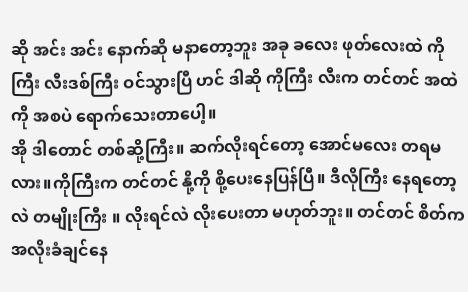ဆို အင်း အင်း နောက်ဆို မနာတော့ဘူး အခု ခလေး ဖုတ်လေးထဲ ကိုကြီး လီးဒစ်ကြီး ဝင်သွားပြီ ဟင် ဒါဆို ကိုကြီး လီးက တင်တင် အထဲကို အစပဲ ရောက်သေးတာပေါ့။
အို ဒါတောင် တစ်ဆို့ကြီး။ ဆက်လိုးရင်တော့ အောင်မလေး တရမလား။ကိုကြီးက တင်တင် နို့ကို စို့ပေးနေပြန်ပြီ။ ဒီလိုကြီး နေရတော့လဲ တမျိုးကြီး ။ လိုးရင်လဲ လိုးပေးတာ မဟုတ်ဘူး။ တင်တင် စိတ်က အလိုးခံချင်နေ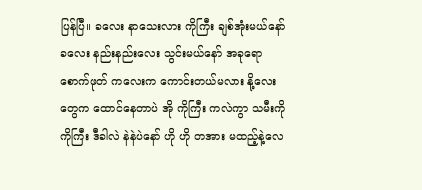ပြန်ပြီ။ ခလေး နာသေးလား ကိုကြီး ချစ်အုံးမယ်နော် ခလေး နည်းနည်းလေး သွင်းမယ်နော် အခုရော စောက်ဖုတ် ကလေးက ကောင်းတယ်မလား နို့လေးတွေက ထောင်နေတာပဲ အို ကိုကြီး ကလဲကွာ သမီးကို ကိုကြီး ဒီခါလဲ နဲနဲပဲနော် ဟို ဟို တအား မထည့်နဲ့လေ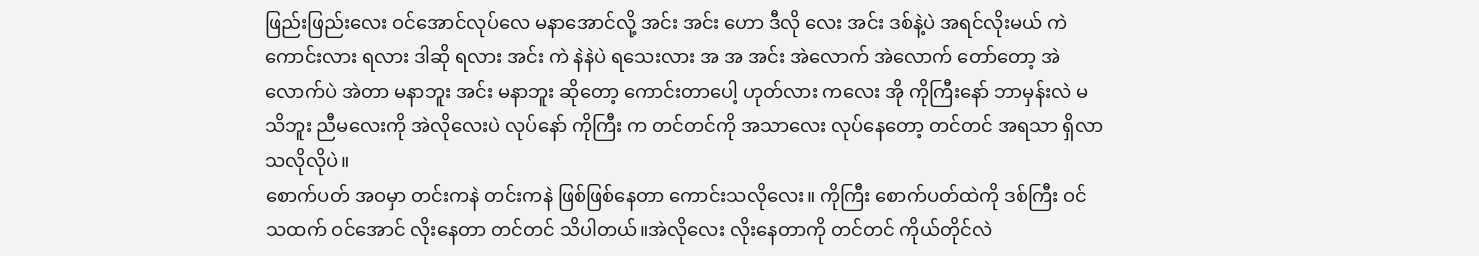ဖြည်းဖြည်းလေး ဝင်အောင်လုပ်လေ မနာအောင်လို့ အင်း အင်း ဟော ဒီလို လေး အင်း ဒစ်နဲ့ပဲ အရင်လိုးမယ် ကဲ ကောင်းလား ရလား ဒါဆို ရလား အင်း ကဲ နဲနဲပဲ ရသေးလား အ အ အင်း အဲလောက် အဲလောက် တော်တော့ အဲလောက်ပဲ အဲတာ မနာဘူး အင်း မနာဘူး ဆိုတော့ ကောင်းတာပေါ့ ဟုတ်လား ကလေး အို ကိုကြီးနော် ဘာမှန်းလဲ မသိဘူး ညီမလေးကို အဲလိုလေးပဲ လုပ်နော် ကိုကြီး က တင်တင်ကို အသာလေး လုပ်နေတော့ တင်တင် အရသာ ရှိလာ သလိုလိုပဲ။
စောက်ပတ် အဝမှာ တင်းကနဲ တင်းကနဲ ဖြစ်ဖြစ်နေတာ ကောင်းသလိုလေး။ ကိုကြီး စောက်ပတ်ထဲကို ဒစ်ကြီး ဝင်သထက် ဝင်အောင် လိုးနေတာ တင်တင် သိပါတယ်။အဲလိုလေး လိုးနေတာကို တင်တင် ကိုယ်တိုင်လဲ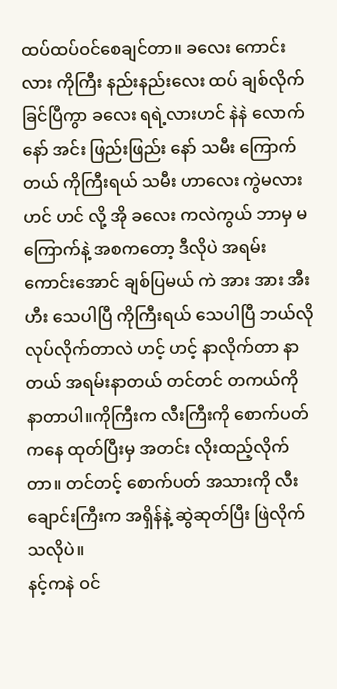ထပ်ထပ်ဝင်စေချင်တာ။ ခလေး ကောင်းလား ကိုကြီး နည်းနည်းလေး ထပ် ချစ်လိုက်ခြင်ပြီကွာ ခလေး ရရဲ့လားဟင် နဲနဲ လောက် နော် အင်း ဖြည်းဖြည်း နော် သမီး ကြောက်တယ် ကိုကြီးရယ် သမီး ဟာလေး ကွဲမလားဟင် ဟင် လို့ အို ခလေး ကလဲကွယ် ဘာမှ မကြောက်နဲ့ အစကတော့ ဒီလိုပဲ အရမ်း ကောင်းအောင် ချစ်ပြမယ် ကဲ အား အား အီး ဟီး သေပါပြီ ကိုကြီးရယ် သေပါပြီ ဘယ်လိုလုပ်လိုက်တာလဲ ဟင့် ဟင့် နာလိုက်တာ နာတယ် အရမ်းနာတယ် တင်တင် တကယ်ကို နာတာပါ။ကိုကြီးက လီးကြီးကို စောက်ပတ်ကနေ ထုတ်ပြီးမှ အတင်း လိုးထည့်လိုက်တာ။ တင်တင့် စောက်ပတ် အသားကို လီးချောင်းကြီးက အရှိန်နဲ့ ဆွဲဆုတ်ပြီး ဖြဲလိုက်သလိုပဲ။
နင့်ကနဲ ဝင်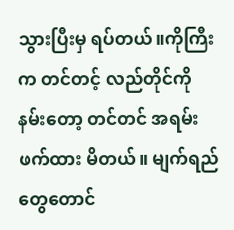သွားပြီးမှ ရပ်တယ်။ကိုကြီးက တင်တင့် လည်တိုင်ကို နမ်းတော့ တင်တင် အရမ်းဖက်ထား မိတယ်။ မျက်ရည်တွေတောင်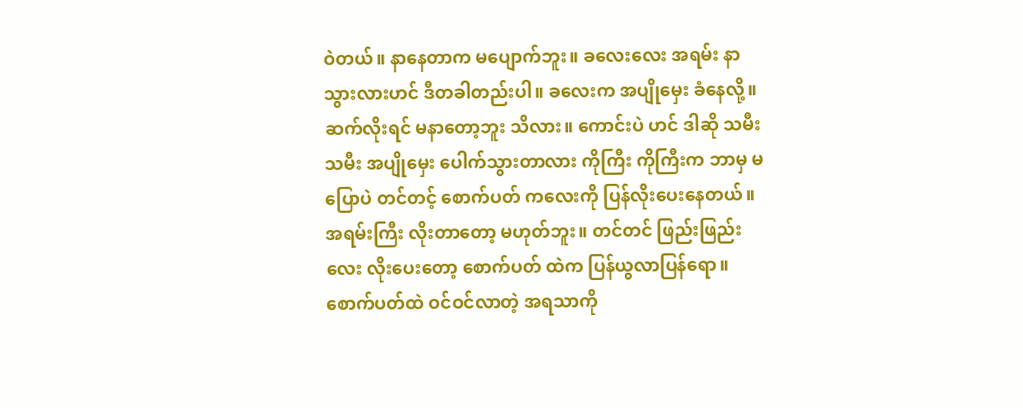ဝဲတယ်။ နာနေတာက မပျောက်ဘူး။ ခလေးလေး အရမ်း နာသွားလားဟင် ဒီတခါတည်းပါ။ ခလေးက အပျိုမှေး ခံနေလို့။ ဆက်လိုးရင် မနာတော့ဘူး သိလား။ ကောင်းပဲ ဟင် ဒါဆို သမီး သမီး အပျိုမှေး ပေါက်သွားတာလား ကိုကြီး ကိုကြီးက ဘာမှ မပြောပဲ တင်တင့် စောက်ပတ် ကလေးကို ပြန်လိုးပေးနေတယ်။ အရမ်းကြီး လိုးတာတော့ မဟုတ်ဘူး။ တင်တင် ဖြည်းဖြည်းလေး လိုးပေးတော့ စောက်ပတ် ထဲက ပြန်ယွလာပြန်ရော။ စောက်ပတ်ထဲ ဝင်ဝင်လာတဲ့ အရသာကို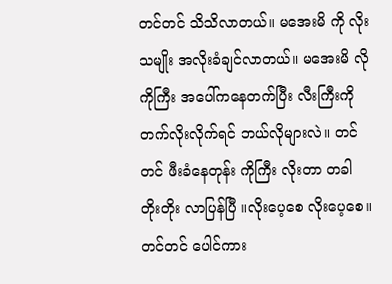တင်တင် သိသိလာတယ်။ မအေးမိ ကို လိုးသမျိုး အလိုးခံချင်လာတယ်။ မအေးမိ လို ကိုကြီး အပေါ်ကနေတက်ပြီး လီးကြီးကို တက်လိုးလိုက်ရင် ဘယ်လိုများလဲ။ တင်တင် ဖီးခံနေတုန်း ကိုကြီး လိုးတာ တခါ တိုးတိုး လာပြန်ပြီ ။လိုးပေ့စေ လိုးပေ့စေ။ တင်တင် ပေါင်ကား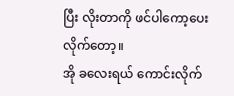ပြီး လိုးတာကို ဖင်ပါကော့ပေးလိုက်တော့။
အို ခလေးရယ် ကောင်းလိုက်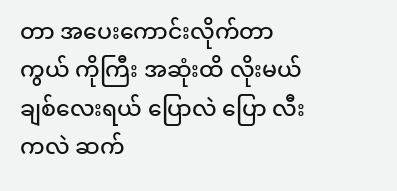တာ အပေးကောင်းလိုက်တာကွယ် ကိုကြီး အဆုံးထိ လိုးမယ် ချစ်လေးရယ် ပြောလဲ ပြော လီးကလဲ ဆက်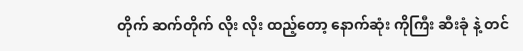တိုက် ဆက်တိုက် လိုး လိုး ထည့်တော့ နောက်ဆုံး ကိုကြီး ဆီးခုံ နဲ့ တင်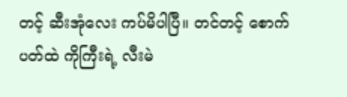တင့် ဆီးအုံလေး ကပ်မိပါပြီ။ တင်တင့် စောက်ပတ်ထဲ ကိုကြီးရဲ့ လီးမဲ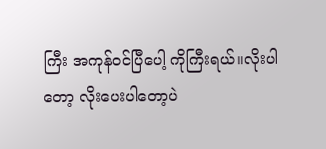ကြီး အကုန်ဝင်ပြီပေါ့ ကိုကြီးရယ်။လိုးပါတော့ လိုးပေးပါတော့ပဲ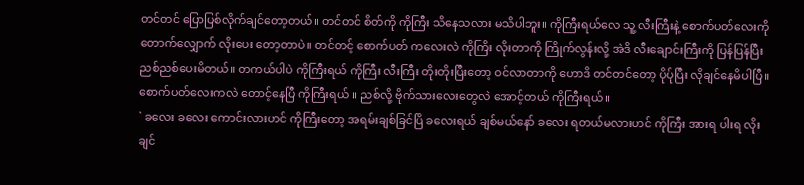တင်တင် ပြောပြစ်လိုက်ချင်တော့တယ်။ တင်တင် စိတ်ကို ကိုကြီး သိနေသလား မသိပါဘူး။ ကိုကြီးရယ်လေ သူ့ လီးကြီးနဲ့ စောက်ပတ်လေးကို တောက်လျှောက် လိုးပေး တော့တာပဲ။ တင်တင့် စောက်ပတ် ကလေးလဲ ကိုကြိး လိုးတာကို ကြိုက်လွန်းလို့ အဲဒိ လီးချောင်းကြီးကို ပြန်ပြန်ပြီး ညစ်ညစ်ပေးမိတယ်။ တကယ်ပါပဲ ကိုကြီးရယ် ကိုကြီး လီးကြီး တိုးတိုးပြီးတော့ ဝင်လာတာကို ဟောဒိ တင်တင်တော့ ပိုပ်ုပြီး လိုချင်နေမိပါပြီ။ စောက်ပတ်လေးကလဲ တောင့်နေပြီ ကိုကြီးရယ် ။ ညစ်လို့ ဗိုက်သားလေးတွေလဲ အောင့်တယ် ကိုကြီးရယ်။
` ခလေး ခလေး ကောင်းလားဟင် ကိုကြီးတော့ အရမ်းချစ်ခြင်ပြိ ခလေးရယ် ချစ်မယ်နော် ခလေး ရတယ်မလားဟင် ကိုကြီး အားရ ပါးရ လိုးချင်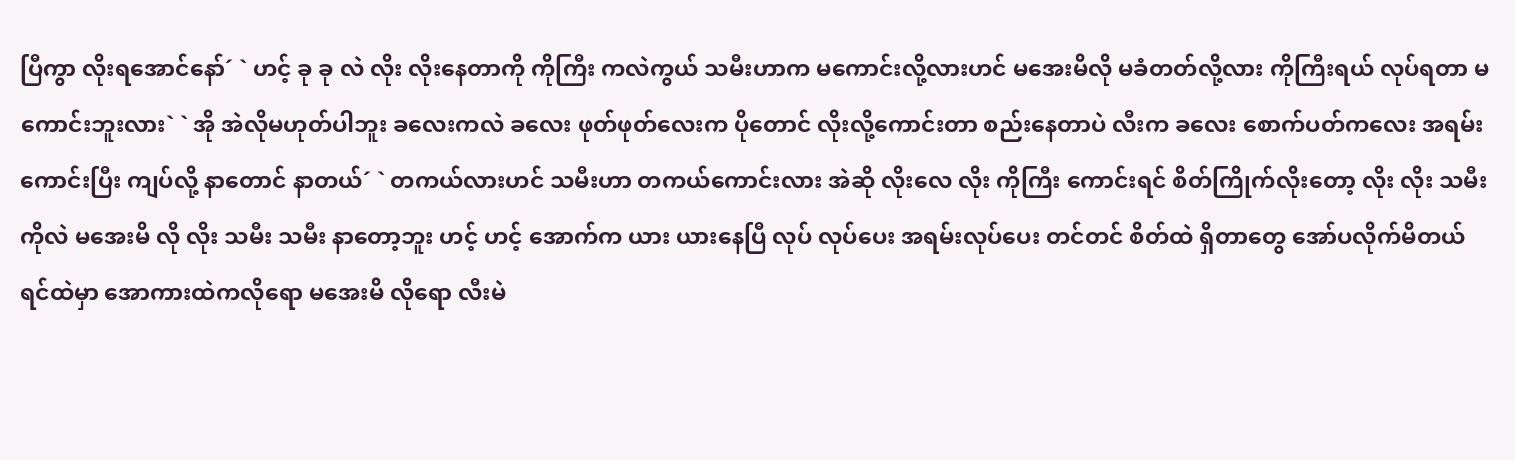ပြီကွာ လိုးရအောင်နော်´ ` ဟင့် ခု ခု လဲ လိုး လိုးနေတာကို ကိုကြီး ကလဲကွယ် သမီးဟာက မကောင်းလို့လားဟင် မအေးမိလို မခံတတ်လို့လား ကိုကြီးရယ် လုပ်ရတာ မကောင်းဘူးလား` ` အို အဲလိုမဟုတ်ပါဘူး ခလေးကလဲ ခလေး ဖုတ်ဖုတ်လေးက ပိုတောင် လိုးလို့ကောင်းတာ စည်းနေတာပဲ လီးက ခလေး စောက်ပတ်ကလေး အရမ်းကောင်းပြီး ကျပ်လို့ နာတောင် နာတယ်´ ` တကယ်လားဟင် သမီးဟာ တကယ်ကောင်းလား အဲဆို လိုးလေ လိုး ကိုကြီး ကောင်းရင် စိတ်ကြိုက်လိုးတော့ လိုး လိုး သမီးကိုလဲ မအေးမိ လို လိုး သမီး သမီး နာတော့ဘူး ဟင့် ဟင့် အောက်က ယား ယားနေပြီ လုပ် လုပ်ပေး အရမ်းလုပ်ပေး တင်တင် စိတ်ထဲ ရှိတာတွေ အော်ပလိုက်မိတယ် ရင်ထဲမှာ အောကားထဲကလိုရော မအေးမိ လိုရော လီးမဲ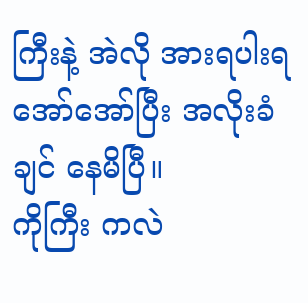ကြီးနဲ့ အဲလို အားရပါးရ အော်အော်ပြီး အလိုးခံချင် နေမိပြီ။
ကိုကြီး ကလဲ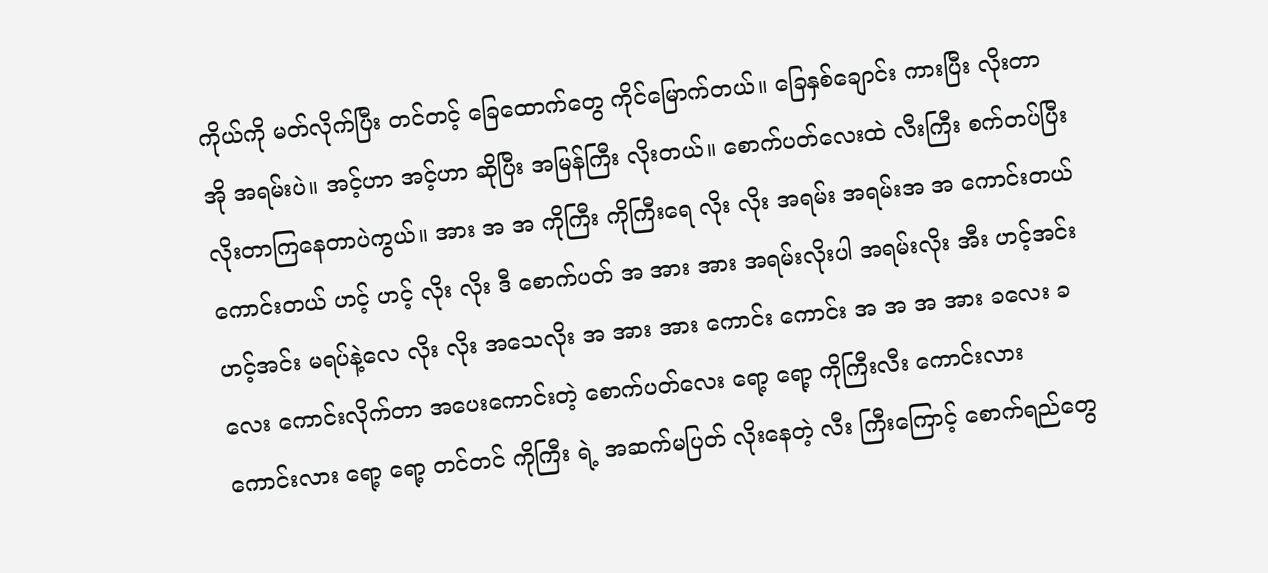ကိုယ်ကို မတ်လိုက်ပြီး တင်တင့် ခြေထောက်တွေ ကိုင်မြောက်တယ်။ ခြေနှစ်ချောင်း ကားပြီး လိုးတာ အို အရမ်းပဲ။ အင့်ဟာ အင့်ဟာ ဆိုပြီး အမြန်ကြီး လိုးတယ်။ စောက်ပတ်လေးထဲ လီးကြီး စက်တပ်ပြီး လိုးတာကြနေတာပဲကွယ်။ အား အ အ ကိုကြီး ကိုကြီးရေ လိုး လိုး အရမ်း အရမ်းအ အ ကောင်းတယ် ကောင်းတယ် ဟင့် ဟင့် လိုး လိုး ဒီ စောက်ပတ် အ အား အား အရမ်းလိုးပါ အရမ်းလိုး အီး ဟင့်အင်း ဟင့်အင်း မရပ်နဲ့လေ လိုး လိုး အသေလိုး အ အား အား ကောင်း ကောင်း အ အ အ အား ခလေး ခလေး ကောင်းလိုက်တာ အပေးကောင်းတဲ့ စောက်ပတ်လေး ရော့ ရော့ ကိုကြီးလီး ကောင်းလား ကောင်းလား ရော့ ရော့ တင်တင် ကိုကြီး ရဲ့ အဆက်မပြတ် လိုးနေတဲ့ လီး ကြီးကြောင့် စောက်ရည်တွေ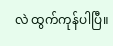လဲ ထွက်ကုန်ပါပြီ။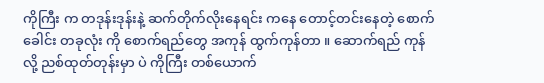ကိုကြီး က တဒုန်းဒုန်းနဲ့ ဆက်တိုက်လိုးနေရင်း ကနေ တောင့်တင်းနေတဲ့ စောက်ခေါင်း တခုလုံး ကို စောက်ရည်တွေ အကုန် ထွက်ကုန်တာ ။ ဆောက်ရည် ကုန်လို့ ညစ်ထုတ်တုန်းမှာ ပဲ ကိုကြီး တစ်ယောက်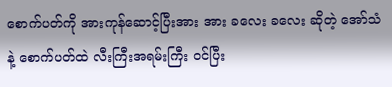စောက်ပတ်ကို အားကုန်ဆောင့်ပြီးအား အား ခလေး ခလေး ဆိုတဲ့ အော်သံနဲ့ စောက်ပတ်ထဲ လီးကြီးအရမ်းကြီး ဝင်ပြီး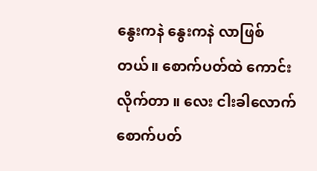နွေးကနဲ နွေးကနဲ လာဖြစ်တယ်။ စောက်ပတ်ထဲ ကောင်းလိုက်တာ ။ လေး ငါးခါလောက် စောက်ပတ်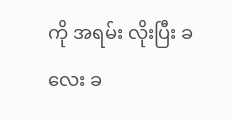ကို အရမ်း လိုးပြီး ခလေး ခ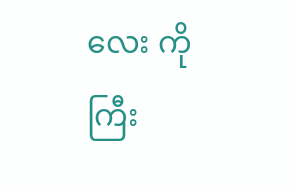လေး ကိုကြီး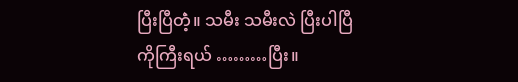ပြီးပြီတဲံ့။ သမီး သမီးလဲ ပြီးပါပြီ ကိုကြီးရယ် ………ပြီး။